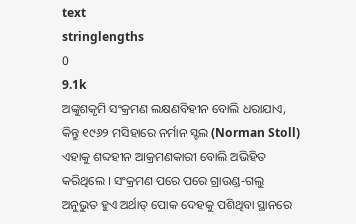text
stringlengths
0
9.1k
ଅଙ୍କୁଶକୃମି ସଂକ୍ରମଣ ଲକ୍ଷଣବିହୀନ ବୋଲି ଧରାଯାଏ, କିନ୍ତୁ ୧୯୬୨ ମସିହାରେ ନର୍ମାନ ସ୍ଟଲ (Norman Stoll) ଏହାକୁ ଶବ୍ଦହୀନ ଆକ୍ରମଣକାରୀ ବୋଲି ଅଭିହିତ କରିଥିଲେ । ସଂକ୍ରମଣ ପରେ ପରେ ଗ୍ରାଉଣ୍ଡ-ଗଲୁ ଅନୁଭୁତ ହୁଏ ଅର୍ଥାତ୍ ପୋକ ଦେହକୁ ପଶିଥିବା ସ୍ଥାନରେ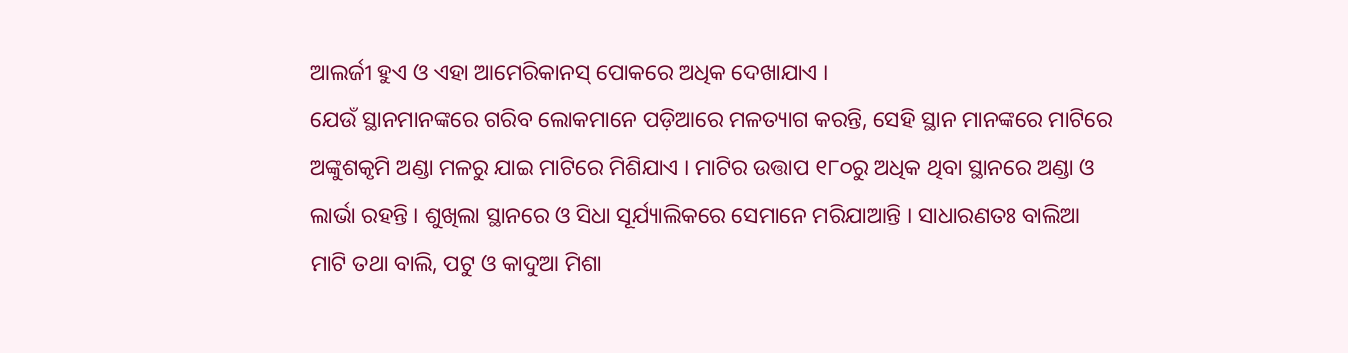ଆଲର୍ଜୀ ହୁଏ ଓ ଏହା ଆମେରିକାନସ୍ ପୋକରେ ଅଧିକ ଦେଖାଯାଏ ।
ଯେଉଁ ସ୍ଥାନମାନଙ୍କରେ ଗରିବ ଲୋକମାନେ ପଡ଼ିଆରେ ମଳତ୍ୟାଗ କରନ୍ତି, ସେହି ସ୍ଥାନ ମାନଙ୍କରେ ମାଟିରେ ଅଙ୍କୁଶକୃମି ଅଣ୍ଡା ମଳରୁ ଯାଇ ମାଟିରେ ମିଶିଯାଏ । ମାଟିର ଉତ୍ତାପ ୧୮୦ରୁ ଅଧିକ ଥିବା ସ୍ଥାନରେ ଅଣ୍ଡା ଓ ଲାର୍ଭା ରହନ୍ତି । ଶୁଖିଲା ସ୍ଥାନରେ ଓ ସିଧା ସୂର୍ଯ୍ୟାଲିକରେ ସେମାନେ ମରିଯାଆନ୍ତି । ସାଧାରଣତଃ ବାଲିଆ ମାଟି ତଥା ବାଲି, ପଟୁ ଓ କାଦୁଆ ମିଶା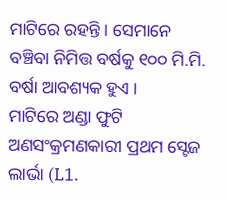ମାଟିରେ ରହନ୍ତି । ସେମାନେ ବଞ୍ଚିବା ନିମିତ୍ତ ବର୍ଷକୁ ୧୦୦ ମି.ମି. ବର୍ଷା ଆବଶ୍ୟକ ହୁଏ ।
ମାଟିରେ ଅଣ୍ଡା ଫୁଟି ଅଣସଂକ୍ରମଣକାରୀ ପ୍ରଥମ ସ୍ଟେଜ ଲାର୍ଭା (L1.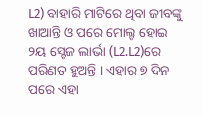L2) ବାହାରି ମାଟିରେ ଥିବା ଜୀବଙ୍କୁ ଖାଆନ୍ତି ଓ ପରେ ମୋଲ୍ଟ ହୋଇ ୨ୟ ସ୍ଟେଜ ଲାର୍ଭା (L2.L2)ରେ ପରିଣତ ହୁଅନ୍ତି । ଏହାର ୭ ଦିନ ପରେ ଏହା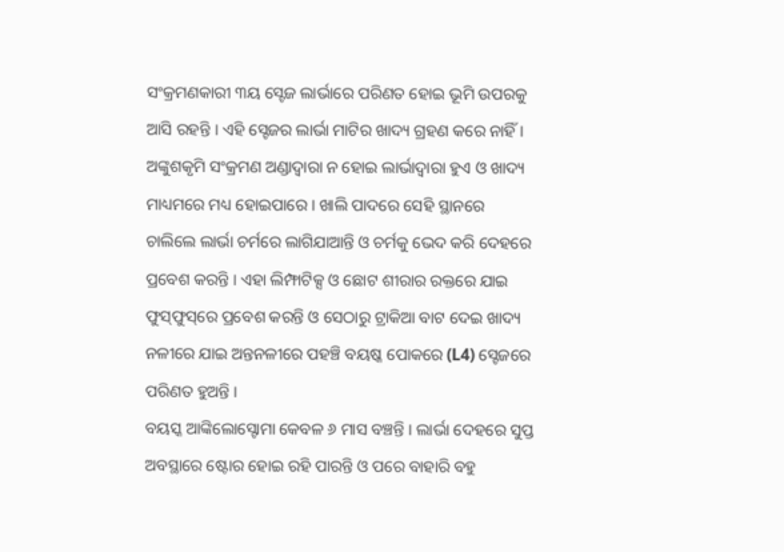ସଂକ୍ରମଣକାରୀ ୩ୟ ସ୍ଟେଜ ଲାର୍ଭାରେ ପରିଣତ ହୋଇ ଭୂମି ଉପରକୁ ଆସି ରହନ୍ତି । ଏହି ସ୍ଟେଜର ଲାର୍ଭା ମାଟିର ଖାଦ୍ୟ ଗ୍ରହଣ କରେ ନାହିଁ । ଅଙ୍କୁଶକୃମି ସଂକ୍ରମଣ ଅଣ୍ଡାଦ୍ଵାରା ନ ହୋଇ ଲାର୍ଭାଦ୍ଵାରା ହୁଏ ଓ ଖାଦ୍ୟ ମାଧ୍ୟମରେ ମଧ୍ୟ ହୋଇପାରେ । ଖାଲି ପାଦରେ ସେହି ସ୍ଥାନରେ ଚାଲିଲେ ଲାର୍ଭା ଚର୍ମରେ ଲାଗିଯାଆନ୍ତି ଓ ଚର୍ମକୁ ଭେଦ କରି ଦେହରେ ପ୍ରବେଶ କରନ୍ତି । ଏହା ଲିମ୍ଫାଟିକ୍ସ ଓ ଛୋଟ ଶୀରାର ରକ୍ତରେ ଯାଇ ଫୁସ୍‌ଫୁସ୍‌ରେ ପ୍ରବେଶ କରନ୍ତି ଓ ସେଠାରୁ ଟ୍ରାକିଆ ବାଟ ଦେଇ ଖାଦ୍ୟ ନଳୀରେ ଯାଇ ଅନ୍ତନଳୀରେ ପହଞ୍ଚି ବୟଷ୍କ ପୋକରେ (L4) ସ୍ଟେଜରେ ପରିଣତ ହୁଅନ୍ତି ।
ବୟସ୍କ ଆଙ୍କିଲୋସ୍ଟୋମା କେବଳ ୬ ମାସ ବଞ୍ଚନ୍ତି । ଲାର୍ଭା ଦେହରେ ସୁପ୍ତ ଅବସ୍ଥାରେ ଷ୍ଟୋର ହୋଇ ରହି ପାରନ୍ତି ଓ ପରେ ବାହାରି ବହୁ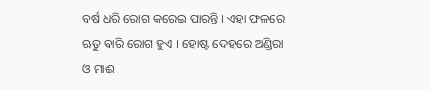ବର୍ଷ ଧରି ରୋଗ କରେଇ ପାରନ୍ତି । ଏହା ଫଳରେ ଋତୁ ଵାରି ରୋଗ ହୁଏ । ହୋଷ୍ଟ ଦେହରେ ଅଣ୍ଡିରା ଓ ମାଈ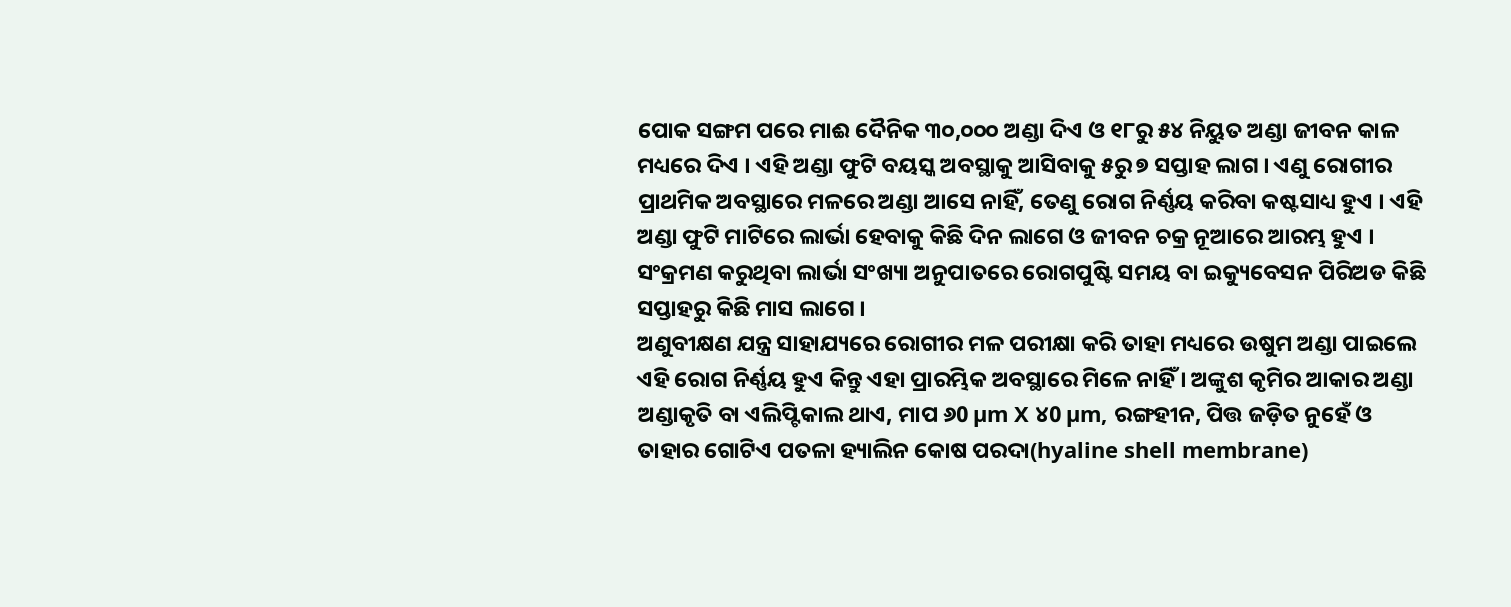ପୋକ ସଙ୍ଗମ ପରେ ମାଈ ଦୈନିକ ୩୦,୦୦୦ ଅଣ୍ଡା ଦିଏ ଓ ୧୮ରୁ ୫୪ ନିୟୁତ ଅଣ୍ଡା ଜୀବନ କାଳ ମଧ୍ୟରେ ଦିଏ । ଏହି ଅଣ୍ଡା ଫୁଟି ବୟସ୍କ ଅବସ୍ଥାକୁ ଆସିବାକୁ ୫ରୁ ୭ ସପ୍ତାହ ଲାଗ । ଏଣୁ ରୋଗୀର ପ୍ରାଥମିକ ଅବସ୍ଥାରେ ମଳରେ ଅଣ୍ଡା ଆସେ ନାହିଁ, ତେଣୁ ରୋଗ ନିର୍ଣ୍ଣୟ କରିବା କଷ୍ଟସାଧ୍ୟ ହୁଏ । ଏହି ଅଣ୍ଡା ଫୁଟି ମାଟିରେ ଲାର୍ଭା ହେବାକୁ କିଛି ଦିନ ଲାଗେ ଓ ଜୀବନ ଚକ୍ର ନୂଆରେ ଆରମ୍ଭ ହୁଏ ।
ସଂକ୍ରମଣ କରୁଥିବା ଲାର୍ଭା ସଂଖ୍ୟା ଅନୁପାତରେ ରୋଗପୁଷ୍ଟି ସମୟ ବା ଇକ୍ୟୁବେସନ ପିରିଅଡ କିଛି ସପ୍ତାହରୁ କିଛି ମାସ ଲାଗେ ।
ଅଣୁବୀକ୍ଷଣ ଯନ୍ତ୍ର ସାହାଯ୍ୟରେ ରୋଗୀର ମଳ ପରୀକ୍ଷା କରି ତାହା ମଧ୍ୟରେ ଉଷୁମ ଅଣ୍ଡା ପାଇଲେ ଏହି ରୋଗ ନିର୍ଣ୍ଣୟ ହୁଏ କିନ୍ତୁ ଏହା ପ୍ରାରମ୍ଭିକ ଅବସ୍ଥାରେ ମିଳେ ନାହିଁ । ଅଙ୍କୁଶ କୃମିର ଆକାର ଅଣ୍ଡା ଅଣ୍ଡାକୃତି ବା ଏଲିପ୍ଟିକାଲ ଥାଏ, ମାପ ୬0 µm X ୪0 µm, ରଙ୍ଗ‌ହୀନ, ପିତ୍ତ ଜଡ଼ିତ ନୁହେଁ ଓ ତାହାର ଗୋଟିଏ ପତଳା ହ୍ୟାଲିନ କୋଷ ପରଦା(hyaline shell membrane)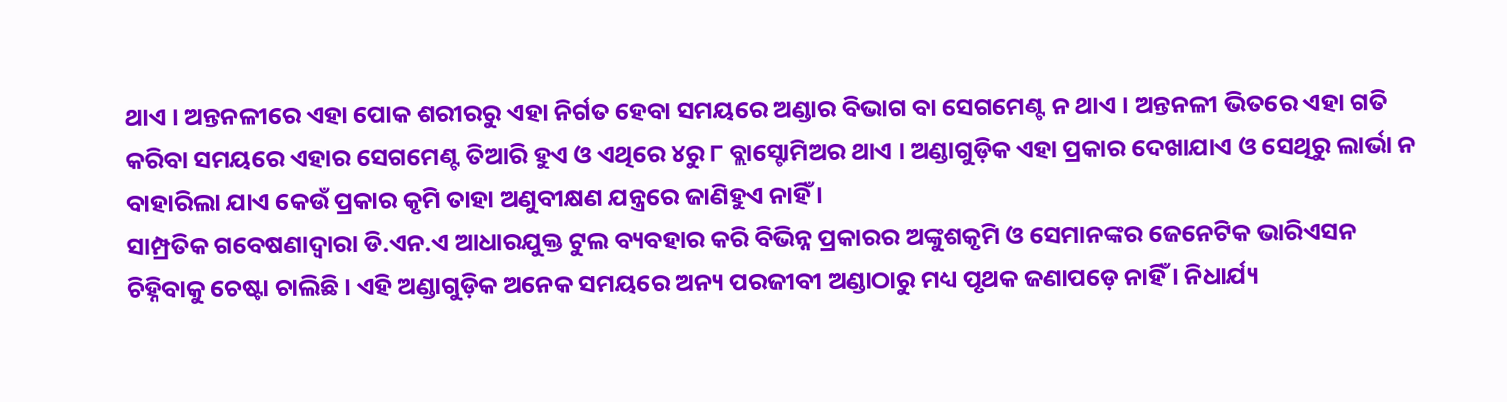ଥାଏ । ଅନ୍ତନଳୀରେ ଏହା ପୋକ ଶରୀରରୁ ଏହା ନିର୍ଗତ ହେବା ସମୟରେ ଅଣ୍ଡାର ବିଭାଗ ବା ସେଗମେଣ୍ଟ ନ ଥାଏ । ଅନ୍ତନଳୀ ଭିତରେ ଏହା ଗତି କରିବା ସମୟରେ ଏହାର ସେଗମେଣ୍ଟ ତିଆରି ହୁଏ ଓ ଏଥିରେ ୪ରୁ ୮ ବ୍ଲାସ୍ଟୋମିଅର ଥାଏ । ଅଣ୍ଡାଗୁଡ଼ିକ ଏହା ପ୍ରକାର ଦେଖାଯାଏ ଓ ସେଥିରୁ ଲାର୍ଭା ନ ବାହାରିଲା ଯାଏ କେଉଁ ପ୍ରକାର କୃମି ତାହା ଅଣୁବୀକ୍ଷଣ ଯନ୍ତ୍ରରେ ଜାଣିହୁଏ ନାହିଁ ।
ସାମ୍ପ୍ରତିକ ଗବେଷଣାଦ୍ୱାରା ଡି.ଏନ.ଏ ଆଧାର‌ଯୁକ୍ତ ଟୁଲ ବ୍ୟବ‌ହାର କରି ବିଭିନ୍ନ ପ୍ରକାରର ଅଙ୍କୁଶକୃମି ଓ ସେମାନଙ୍କର ଜେନେଟିକ ଭାରିଏସନ ଚିହ୍ନିବାକୁ ଚେଷ୍ଟା ଚାଲିଛି । ଏହି ଅଣ୍ଡାଗୁଡ଼ିକ ଅନେକ ସମୟରେ ଅନ୍ୟ ପରଜୀବୀ ଅଣ୍ଡାଠାରୁ ମଧ୍ୟ ପୃଥକ ଜଣାପଡ଼େ ନାହିଁ । ନିଧାର୍ଯ୍ୟ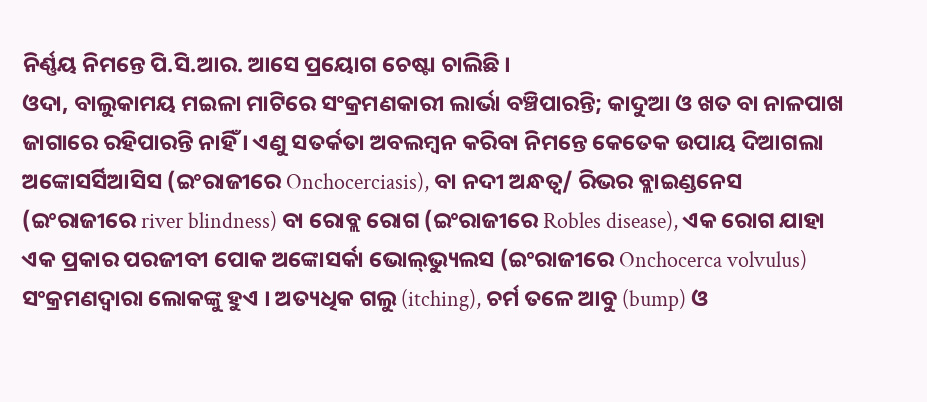ନିର୍ଣ୍ଣୟ ନିମନ୍ତେ ପି.ସି.ଆର. ଆସେ ପ୍ରୟୋଗ ଚେଷ୍ଟା ଚାଲିଛି ।
ଓଦା, ବାଲୁକାମୟ ମଇଳା ମାଟିରେ ସଂକ୍ରମଣକାରୀ ଲାର୍ଭା ବଞ୍ଚିପାରନ୍ତି; କାଦୁଆ ଓ ଖତ ବା ନାଳପାଖ ଜାଗାରେ ରହିପାରନ୍ତି ନାହିଁ । ଏଣୁ ସତର୍କତା ଅବଲମ୍ବନ କରିବା ନିମନ୍ତେ କେତେକ ଉପାୟ ଦିଆଗଲା
ଅଙ୍କୋସର୍ସିଆସିସ (ଇଂରାଜୀରେ Onchocerciasis), ବା ନ‌ଦୀ ଅନ୍ଧତ୍ୱ/ ରିଭର ବ୍ଲାଇଣ୍ଡନେସ (ଇଂରାଜୀରେ river blindness) ବା ରୋବ୍ଲ ରୋଗ (ଇଂରାଜୀରେ Robles disease), ଏକ ରୋଗ ଯାହା ଏକ ପ୍ରକାର ପରଜୀବୀ ପୋକ ଅଙ୍କୋସର୍କା ଭୋଲ୍‌ଭ୍ୟୁଲସ (ଇଂରାଜୀରେ Onchocerca volvulus) ସଂକ୍ରମଣଦ୍ୱାରା ଲୋକଙ୍କୁ ହୁଏ । ଅତ୍ୟଧିକ ଗଲୁ (itching), ଚର୍ମ ତଳେ ଆବୁ (bump) ଓ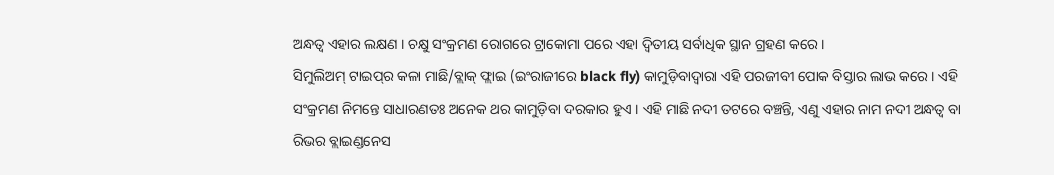ଅନ୍ଧତ୍ୱ ଏହାର ଲକ୍ଷଣ । ଚକ୍ଷୁ ସଂକ୍ରମଣ ରୋଗରେ ଟ୍ରାକୋମା ପରେ ଏହା ଦ୍ୱିତୀୟ ସର୍ବାଧିକ ସ୍ଥାନ ଗ୍ରହଣ କରେ ।
ସିମୁଲିଅମ୍ ଟାଇପ୍‌ର କଳା ମାଛି/ବ୍ଲାକ୍ ଫ୍ଲାଇ (ଇଂରାଜୀରେ black fly) କାମୁଡ଼ିବାଦ୍ୱାରା ଏହି ପରଜୀବୀ ପୋକ ବିସ୍ତାର ଲାଭ କରେ । ଏହି ସଂକ୍ରମଣ ନିମନ୍ତେ ସାଧାରଣତଃ ଅନେକ ଥର କାମୁଡ଼ିବା ଦରକାର ହୁଏ । ଏହି ମାଛି ନ‌ଦୀ ତଟରେ ବଞ୍ଚନ୍ତି, ଏଣୁ ଏହାର ନାମ ନ‌ଦୀ ଅନ୍ଧତ୍ୱ ବା ରିଭର ବ୍ଲାଇଣ୍ଡନେସ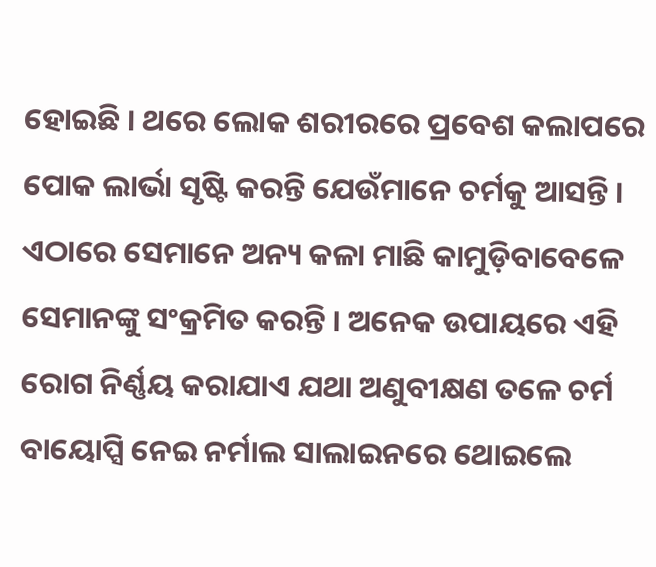ହୋଇଛି । ଥରେ ଲୋକ ଶରୀରରେ ପ୍ରବେଶ କଲାପରେ ପୋକ ଲାର୍ଭା ସୃଷ୍ଟି କରନ୍ତି ଯେଉଁମାନେ ଚର୍ମକୁ ଆସନ୍ତି । ଏଠାରେ ସେମାନେ ଅନ୍ୟ କଳା ମାଛି କାମୁଡ଼ିବାବେଳେ ସେମାନଙ୍କୁ ସଂକ୍ରମିତ କରନ୍ତି । ଅନେକ ଉପାୟରେ ଏହି ରୋଗ ନିର୍ଣ୍ଣୟ କରାଯାଏ ଯଥା ଅଣୁବୀକ୍ଷଣ ତଳେ ଚର୍ମ ବାୟୋପ୍ସି ନେଇ ନର୍ମାଲ ସାଲାଇନରେ ଥୋଇଲେ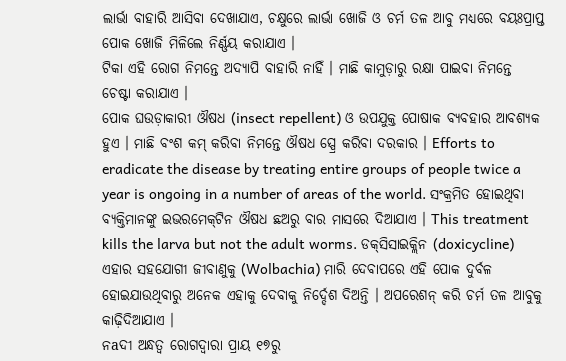ଲାର୍ଭା ବାହାରି ଆସିବା ଦେଖାଯାଏ, ଚକ୍ଷୁରେ ଲାର୍ଭା ଖୋଜି ଓ ଚର୍ମ ତଳ ଆବୁ ମଧ୍ୟରେ ବୟଃପ୍ରାପ୍ତ ପୋକ ଖୋଜି ମିଳିଲେ ନିର୍ଣ୍ଣୟ କରାଯାଏ ।
ଟିକା ଏହି ରୋଗ ନିମନ୍ତେ ଅଦ୍ୟାପି ବାହାରି ନାହିଁ । ମାଛି କାମୁଡ଼ାରୁ ରକ୍ଷା ପାଇବା ନିମନ୍ତେ ଚେଷ୍ଟା କରାଯାଏ ।
ପୋକ ଘଉଡ଼ାକାରୀ ଔଷଧ (insect repellent) ଓ ଉପ‌ଯୁକ୍ତ ପୋଷାକ ବ୍ୟବ‌ହାର ଆବଶ୍ୟକ ହୁଏ । ମାଛି ବଂଶ କମ୍ କରିବା ନିମନ୍ତେ ଔଷଧ ସ୍ପ୍ରେ କରିବା ଦରକାର । Efforts to eradicate the disease by treating entire groups of people twice a year is ongoing in a number of areas of the world. ସଂକ୍ରମିତ ହୋଇଥିବା ବ୍ୟକ୍ତିମାନଙ୍କୁ ଇଭରମେକ୍‌ଟିନ ଔଷଧ ଛଅରୁ ବାର ମାସରେ ଦିଆଯାଏ । This treatment kills the larva but not the adult worms. ଡକ୍‌ସିସାଇକ୍ଲିନ (doxicycline) ଏହାର ସ‌ହ‌ଯୋଗୀ ଜୀବାଣୁକୁ (Wolbachia) ମାରି ଦେବାପରେ ଏହି ପୋକ ଦୁର୍ବଳ ହୋଇଯାଉଥିବାରୁ ଅନେକ ଏହାକୁ ଦେବାକୁ ନିର୍ଦ୍ଦେଶ ଦିଅନ୍ତି । ଅପରେଶନ୍ କରି ଚର୍ମ ତଳ ଆବୁକୁ କାଢ଼ିଦିଆଯାଏ ।
ନ‌aଦୀ ଅନ୍ଧତ୍ୱ ରୋଗଦ୍ୱାରା ପ୍ରାୟ ୧୭ରୁ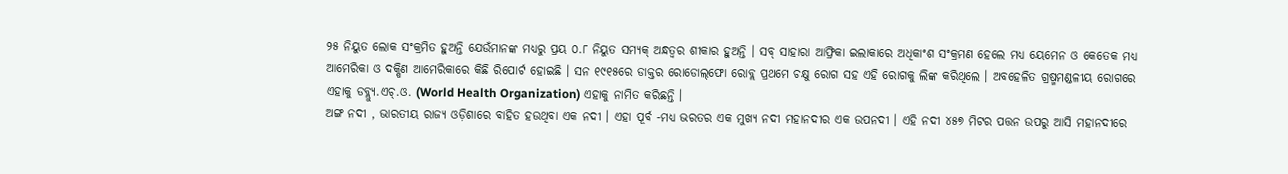୨୫ ନିୟୁତ ଲୋକ ସଂକ୍ରମିତ ହୁଅନ୍ତି ଯେଉଁମାନଙ୍କ ମଧ୍ୟରୁ ପ୍ରୟ ୦.୮ ନିୟୁତ ସମ୍ୟକ୍ ଅନ୍ଧତ୍ୱର ଶୀକାର ହୁଅନ୍ତି । ସବ୍ ସାହାରା ଆଫ୍ରିକା ଇଲାକାରେ ଅଧିକାଂଶ ସଂକ୍ରମଣ ହେଲେ ମଧ୍ୟ ୟେମେନ ଓ କେତେକ ମଧ୍ୟ ଆମେରିକା ଓ ଦକ୍ଷିଣ ଆମେରିକାରେ କିଛି ରିପୋର୍ଟ ହୋଇଛି । ସନ ୧୯୧୫ରେ ଡାକ୍ତର ରୋଡୋଲ୍‌ଫୋ ରୋବ୍ଲ ପ୍ରଥମେ ଚକ୍ଷୁ ରୋଗ ସ‌ହ ଏହି ରୋଗକୁ ଲିଙ୍କ କରିଥିଲେ । ଅବ‌ହେଳିତ ଗ୍ରଷ୍ମମଣ୍ଡଳୀୟ ରୋଗରେ ଏହାକୁ ଡବ୍ଲ୍ୟୁ.ଏଚ୍.ଓ. (World Health Organization) ଏହାକୁ ନାମିତ କରିଛନ୍ତି ।
ଅଙ୍ଗ ନଦୀ , ଭାରତୀୟ ରାଜ୍ୟ ଓଡ଼ିଶାରେ ବାହିତ ହଉଥିବା ଏକ ନଦୀ । ଏହା ପୂର୍ବ -ମଧ୍ୟ ଭରତର ଏକ ମୁଖ୍ୟ ନଦୀ ମହାନଦୀର ଏକ ଉପନଦୀ । ଏହି ନଦୀ ୪୫୭ ମିଟର ପତ୍ତନ ଉପରୁ ଆସି ମହାନଦୀରେ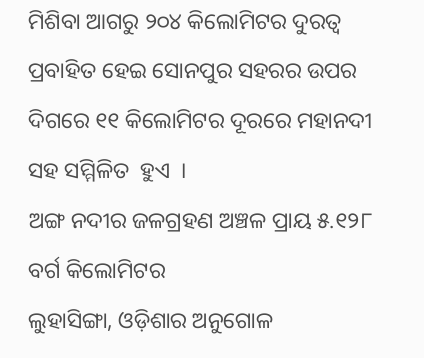ମିଶିବା ଆଗରୁ ୨୦୪ କିଲୋମିଟର ଦୁରତ୍ଵ ପ୍ରବାହିତ ହେଇ ସୋନପୁର ସହରର ଉପର ଦିଗରେ ୧୧ କିଲୋମିଟର ଦୂରରେ ମହାନଦୀ ସହ ସମ୍ମିଳିତ  ହୁଏ  ।
ଅଙ୍ଗ ନଦୀର ଜଳଗ୍ରହଣ ଅଞ୍ଚଳ ପ୍ରାୟ ୫.୧୨୮ ବର୍ଗ କିଲୋମିଟର
ଲୁହାସିଙ୍ଗା, ଓଡ଼ିଶାର ଅନୁଗୋଳ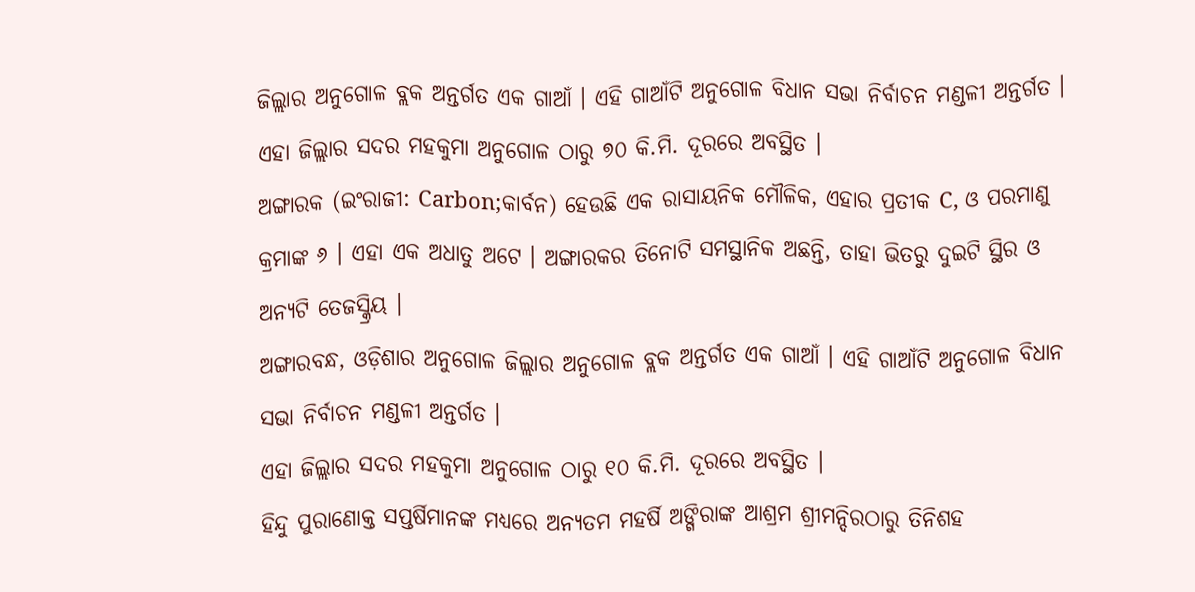ଜିଲ୍ଲାର ଅନୁଗୋଳ ବ୍ଲକ ଅନ୍ତର୍ଗତ ଏକ ଗାଆଁ । ଏହି ଗାଆଁଟି ଅନୁଗୋଳ ବିଧାନ ସଭା ନିର୍ବାଚନ ମଣ୍ଡଳୀ ଅନ୍ତର୍ଗତ ।
ଏହା ଜିଲ୍ଲାର ସଦର ମହକୁମା ଅନୁଗୋଳ ଠାରୁ ୭୦ କି.ମି. ଦୂରରେ ଅବସ୍ଥିତ ।
ଅଙ୍ଗାରକ (ଇଂରାଜୀ: Carbon;କାର୍ବନ) ହେଉଛି ଏକ ରାସାୟନିକ ମୌଳିକ, ଏହାର ପ୍ରତୀକ C, ଓ ପରମାଣୁ କ୍ରମାଙ୍କ ୬ । ଏହା ଏକ ଅଧାତୁ ଅଟେ । ଅଙ୍ଗାରକର ତିନୋଟି ସମସ୍ଥାନିକ ଅଛନ୍ତି, ତାହା ଭିତରୁ ଦୁଇଟି ସ୍ଥିର ଓ ଅନ୍ୟଟି ତେଜସ୍କ୍ରିୟ ।
ଅଙ୍ଗାରବନ୍ଧ, ଓଡ଼ିଶାର ଅନୁଗୋଳ ଜିଲ୍ଲାର ଅନୁଗୋଳ ବ୍ଲକ ଅନ୍ତର୍ଗତ ଏକ ଗାଆଁ । ଏହି ଗାଆଁଟି ଅନୁଗୋଳ ବିଧାନ ସଭା ନିର୍ବାଚନ ମଣ୍ଡଳୀ ଅନ୍ତର୍ଗତ ।
ଏହା ଜିଲ୍ଲାର ସଦର ମହକୁମା ଅନୁଗୋଳ ଠାରୁ ୧୦ କି.ମି. ଦୂରରେ ଅବସ୍ଥିତ ।
ହିନ୍ଦୁ ପୁରାଣୋକ୍ତ ସପ୍ତର୍ଷିମାନଙ୍କ ମଧ୍ୟରେ ଅନ୍ୟତମ ମହର୍ଷି ଅଙ୍ଗିରାଙ୍କ ଆଶ୍ରମ ଶ୍ରୀମନ୍ଦିରଠାରୁ ତିନିଶହ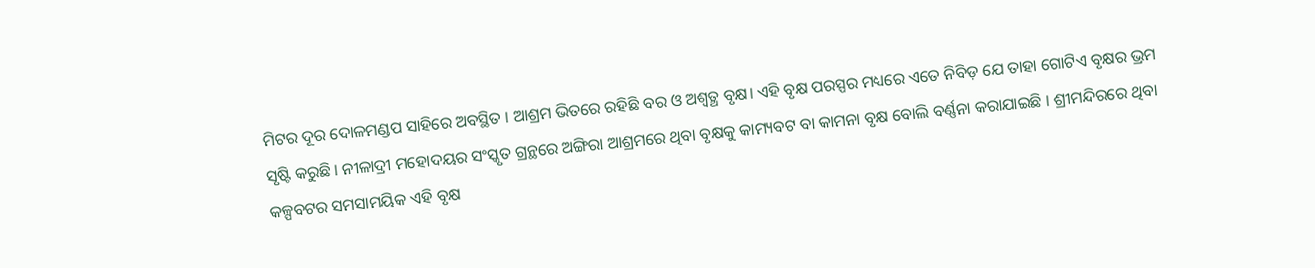ମିଟର ଦୂର ଦୋଳମଣ୍ଡପ ସାହିରେ ଅବସ୍ଥିତ । ଆଶ୍ରମ ଭିତରେ ରହିଛି ବର ଓ ଅଶ୍ଵତ୍ଥ ବୃକ୍ଷ। ଏହି ବୃକ୍ଷ ପରସ୍ପର ମଧ୍ୟରେ ଏତେ ନିବିଡ଼ ଯେ ତାହା ଗୋଟିଏ ବୃକ୍ଷର ଭ୍ରମ ସୃଷ୍ଟି କରୁଛି । ନୀଳାଦ୍ରୀ ମହୋଦୟର ସଂସ୍କୃତ ଗ୍ରନ୍ଥରେ ଅଙ୍ଗିରା ଆଶ୍ରମରେ ଥିବା ବୃକ୍ଷକୁ କାମ୍ୟବଟ ବା କାମନା ବୃକ୍ଷ ବୋଲି ବର୍ଣ୍ଣନା କରାଯାଇଛି । ଶ୍ରୀମନ୍ଦିରରେ ଥିବା କଳ୍ପବଟର ସମସାମୟିକ ଏହି ବୃକ୍ଷ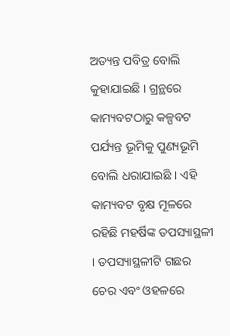ଅତ୍ୟନ୍ତ ପବିତ୍ର ବୋଲି କୁହାଯାଇଛି । ଗ୍ରନ୍ଥରେ କାମ୍ୟବଟଠାରୁ କଳ୍ପବଟ ପର୍ଯ୍ୟନ୍ତ ଭୂମିକୁ ପୁଣ୍ୟଭୂମି ବୋଲି ଧରାଯାଇଛି । ଏହି କାମ୍ୟବଟ ବୃକ୍ଷ ମୂଳରେ ରହିଛି ମହର୍ଷିଙ୍କ ତପସ୍ୟାସ୍ଥଳୀ । ତପସ୍ୟାସ୍ଥଳୀଟି ଗଛର ଚେର ଏବଂ ଓହଳରେ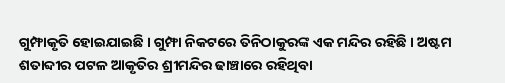ଗୁମ୍ଫାକୃତି ହୋଇଯାଇଛି । ଗୁମ୍ଫା ନିକଟରେ ତିନିଠାକୁରଙ୍କ ଏକ ମନ୍ଦିର ରହିଛି । ଅଷ୍ଟମ ଶତାବ୍ଦୀର ପଟଳ ଆକୃତିର ଶ୍ରୀମନ୍ଦିର ଢାଞ୍ଚାରେ ରହିଥିବା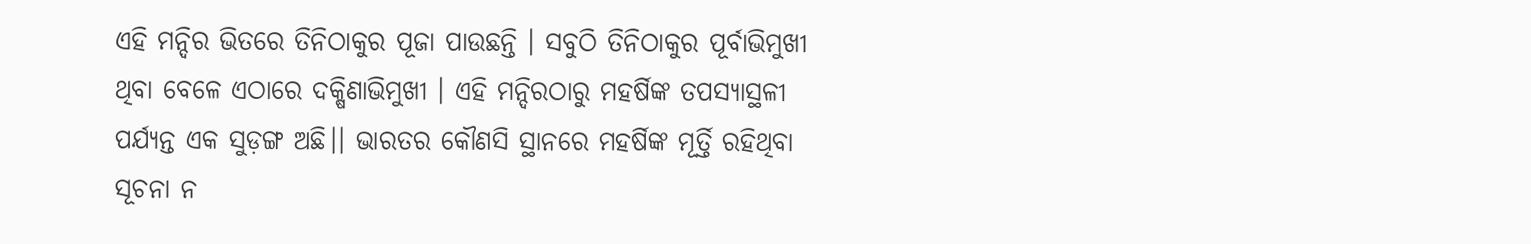ଏହି ମନ୍ଦିର ଭିତରେ ତିନିଠାକୁର ପୂଜା ପାଉଛନ୍ତି । ସବୁଠି ତିନିଠାକୁର ପୂର୍ବାଭିମୁଖୀ ଥିବା ବେଳେ ଏଠାରେ ଦକ୍ଷିଣାଭିମୁଖୀ । ଏହି ମନ୍ଦିରଠାରୁ ମହର୍ଷିଙ୍କ ତପସ୍ୟାସ୍ଥଳୀ ପର୍ଯ୍ୟନ୍ତ ଏକ ସୁଡ଼ଙ୍ଗ ଅଛି।। ଭାରତର କୌଣସି ସ୍ଥାନରେ ମହର୍ଷିଙ୍କ ମୂର୍ତ୍ତି ରହିଥିବା ସୂଚନା ନ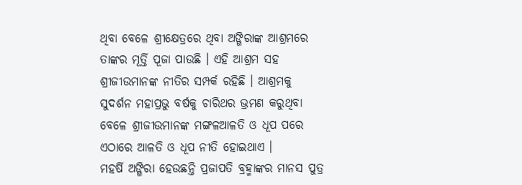ଥିବା ବେଳେ ଶ୍ରୀକ୍ଷେତ୍ରରେ ଥିବା ଅଙ୍ଗିରାଙ୍କ ଆଶ୍ରମରେ ତାଙ୍କର ମୂର୍ତ୍ତି ପୂଜା ପାଉଛି । ଏହି ଆଶ୍ରମ ସହ ଶ୍ରୀଜୀଉମାନଙ୍କ ନୀତିର ସମ୍ପର୍କ ରହିଛି । ଆଶ୍ରମକୁ ସୁଦର୍ଶନ ମହାପ୍ରଭୁ ବର୍ଷକୁ ଚାରିଥର ଭ୍ରମଣ କରୁଥିବା ବେଳେ ଶ୍ରୀଜୀଉମାନଙ୍କ ମଙ୍ଗଳଆଳତି ଓ ଧୂପ ପରେ ଏଠାରେ ଆଳତି ଓ ଧୂପ ନୀତି ହୋଇଥାଏ ।
ମହର୍ଷି ଅଙ୍ଗିରା ହେଉଛନ୍ତି ପ୍ରଜାପତି ବ୍ରହ୍ମାଙ୍କର ମାନସ ପୁତ୍ର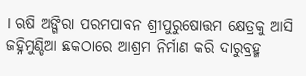। ଋଷି ଅଙ୍ଗିରା ପରମ‌ପାବନ ଶ୍ରୀପୁରୁଷୋତ୍ତମ କ୍ଷେତ୍ରକୁ ଆସି ଜ‌ହ୍ନିମୁଣ୍ଡିଆ ଛକଠାରେ ଆଶ୍ରମ ନିର୍ମାଣ କରି ଦାରୁବ୍ରହ୍ମ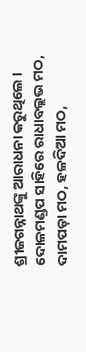ଶ୍ରୀଜଗନ୍ନାଥଙ୍କୁ ଆରାଧନା କରୁଥିଲେ ।
ଦୋଳମଣ୍ଡପ ସାହିରେ ରାଧାବଲ୍ଲ‌ଭ ମଠ, ଦାମ‌ପଡ଼ା ମଠ, ହଳଦିଆ ମଠ,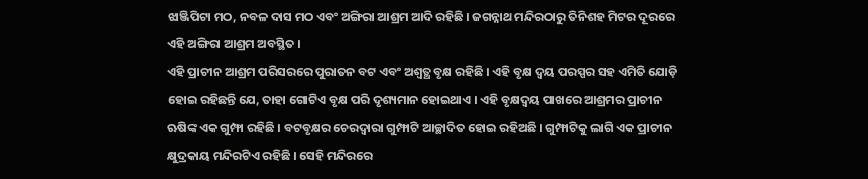ଝାଞ୍ଜିପିଟା ମଠ, ନବଳ ଦାସ ମଠ ଏବଂ ଅଙ୍ଗିରା ଆଶ୍ରମ ଆଦି ରହିଛି । ଜଗନ୍ନାଥ ମନ୍ଦିରଠାରୁ ତିନିଶହ ମିଟର ଦୂରରେ ଏହି ଅଙ୍ଗିରା ଆଶ୍ରମ ଅବସ୍ଥିତ ।
ଏହି ପ୍ରାଚୀନ ଆଶ୍ରମ ପରିସରରେ ପୁରାତନ ବଟ ଏବଂ ଅଶ୍ୱତ୍ଥ ବୃକ୍ଷ ରହିଛି । ଏହି ବୃକ୍ଷ ଦ୍ୱୟ ପରସ୍ପର ସ‌ହ ଏମିତି ଯୋଡ଼ି ହୋଇ ରହିଛନ୍ତି ଯେ, ତାହା ଗୋଟିଏ ବୃକ୍ଷ ପରି ଦୃଶ୍ୟମାନ ହୋଇଥାଏ । ଏହି ବୃକ୍ଷଦ୍ୱୟ ପାଖରେ ଆଶ୍ରମର ପ୍ରାଚୀନ ଋଷିଙ୍କ ଏକ ଗୁମ୍ଫା ରହିଛି । ବଟବୃକ୍ଷର ଚେରଦ୍ୱାରା ଗୁମ୍ଫାଟି ଆଚ୍ଛାଦିତ ହୋଇ ରହିଅଛି । ଗୁମ୍ଫାଟିକୁ ଲାଗି ଏକ ପ୍ରାଚୀନ କ୍ଷୁଦ୍ରକାୟ ମନ୍ଦିରଟିଏ ରହିଛି । ସେହି ମନ୍ଦିରରେ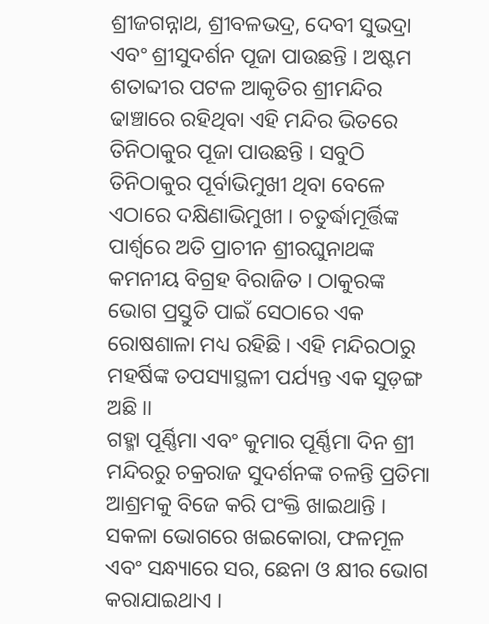ଶ୍ରୀଜଗନ୍ନାଥ, ଶ୍ରୀବଳଭଦ୍ର, ଦେବୀ ସୁଭଦ୍ରା ଏବଂ ଶ୍ରୀସୁଦର୍ଶନ ପୂଜା ପାଉଛନ୍ତି । ଅଷ୍ଟମ ଶତାବ୍ଦୀର ପଟଳ ଆକୃତିର ଶ୍ରୀମନ୍ଦିର ଢାଞ୍ଚାରେ ରହିଥିବା ଏହି ମନ୍ଦିର ଭିତରେ ତିନିଠାକୁର ପୂଜା ପାଉଛନ୍ତି । ସବୁଠି ତିନିଠାକୁର ପୂର୍ବାଭିମୁଖୀ ଥିବା ବେଳେ ଏଠାରେ ଦକ୍ଷିଣାଭିମୁଖୀ । ଚତୁର୍ଦ୍ଧାମୂର୍ତ୍ତିଙ୍କ ପାର୍ଶ୍ୱରେ ଅତି ପ୍ରାଚୀନ ଶ୍ରୀରଘୁନାଥଙ୍କ କମନୀୟ ବିଗ୍ରହ ବିରାଜିତ । ଠାକୁରଙ୍କ ଭୋଗ ପ୍ରସ୍ତୁତି ପାଇଁ ସେଠାରେ ଏକ ରୋଷଶାଳା ମଧ୍ୟ ରହିଛି । ଏହି ମନ୍ଦିରଠାରୁ ମହର୍ଷିଙ୍କ ତପସ୍ୟାସ୍ଥଳୀ ପର୍ଯ୍ୟନ୍ତ ଏକ ସୁଡ଼ଙ୍ଗ ଅଛି।।
ଗହ୍ମା ପୂର୍ଣ୍ଣିମା ଏବଂ କୁମାର ପୂର୍ଣ୍ଣିମା ଦିନ ଶ୍ରୀ ମନ୍ଦିରରୁ ଚକ୍ରରାଜ ସୁଦର୍ଶନଙ୍କ ଚଳନ୍ତି ପ୍ରତିମା ଆଶ୍ରମକୁ ବିଜେ କରି ପଂକ୍ତି ଖାଇଥାନ୍ତି । ସକଳା ଭୋଗରେ ଖଇକୋରା, ଫଳମୂଳ ଏବଂ ସନ୍ଧ୍ୟାରେ ସର, ଛେନା ଓ କ୍ଷୀର ଭୋଗ କରାଯାଇଥାଏ ।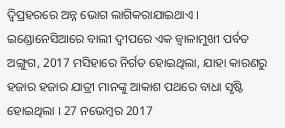ଦ୍ୱିପ୍ରହରରେ ଅନ୍ନ ଭୋଗ ଲାଗିକରାଯାଇଥାଏ ।
ଇଣ୍ଡୋନେସିଆରେ ବାଲୀ ଦ୍ଵୀପରେ ଏକ ଜ୍ୱାଳାମୁଖୀ ପର୍ବତ ଅଙ୍ଗୁଗ, 2017 ମସିହାରେ ନିର୍ଗତ ହୋଇଥିଲା, ଯାହା କାରଣରୁ ହଜାର ହଜାର ଯାତ୍ରୀ ମାନଙ୍କୁ ଆକାଶ ପଥରେ ବାଧା ସୃଷ୍ଟି ହୋଇଥିଲା । 27 ନଭେମ୍ବର 2017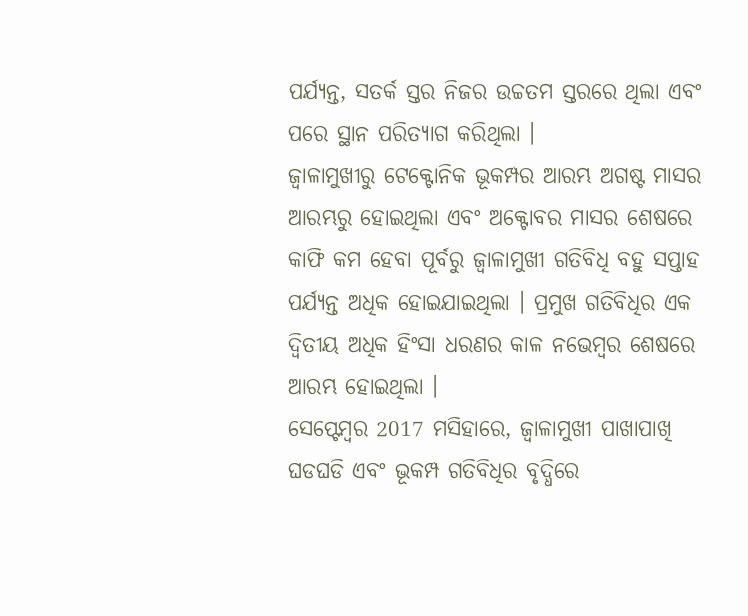ପର୍ଯ୍ୟନ୍ତ, ସତର୍କ ସ୍ତର ନିଜର ଉଚ୍ଚତମ ସ୍ତରରେ ଥିଲା ଏବଂ ପରେ ସ୍ଥାନ ପରିତ୍ୟାଗ କରିଥିଲା ।
ଜ୍ୱାଳାମୁଖୀରୁ ଟେକ୍ଟୋନିକ ଭୂକମ୍ପର ଆରମ୍ଭ ଅଗଷ୍ଟ ମାସର ଆରମ୍ଭରୁ ହୋଇଥିଲା ଏବଂ ଅକ୍ଟୋବର ମାସର ଶେଷରେ କାଫି କମ ହେବା ପୂର୍ବରୁ ଜ୍ୱାଳାମୁଖୀ ଗତିବିଧି ବହୁ ସପ୍ତାହ ପର୍ଯ୍ୟନ୍ତ ଅଧିକ ହୋଇଯାଇଥିଲା । ପ୍ରମୁଖ ଗତିବିଧିର ଏକ ଦ୍ଵିତୀୟ ଅଧିକ ହିଂସା ଧରଣର କାଳ ନଭେମ୍ବର ଶେଷରେ ଆରମ୍ଭ ହୋଇଥିଲା ।
ସେପ୍ଟେମ୍ବର 2017 ମସିହାରେ, ଜ୍ୱାଳାମୁଖୀ ପାଖାପାଖି ଘଡଘଡି ଏବଂ ଭୂକମ୍ପ ଗତିବିଧିର ବୃଦ୍ଧିରେ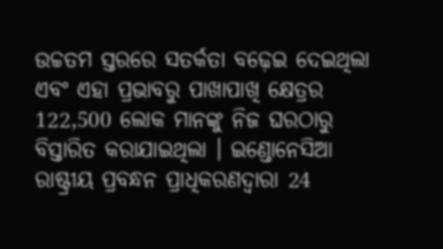ଉଚ୍ଚତମ ସ୍ତରରେ ସତର୍କତା ବଢ଼େଇ ଦେଇଥିଲା ଏବଂ ଏହା ପ୍ରଭାବରୁ ପାଖାପାଖି କ୍ଷେତ୍ରର 122,500 ଲୋକ ମାନଙ୍କୁ ନିଜ ଘରଠାରୁ ବିସ୍ତାରିତ କରାଯାଇଥିଲା । ଇଣ୍ଡୋନେସିଆ ରାଷ୍ଟ୍ରୀୟ ପ୍ରବନ୍ଧନ ପ୍ରାଧିକରଣଦ୍ୱାରା 24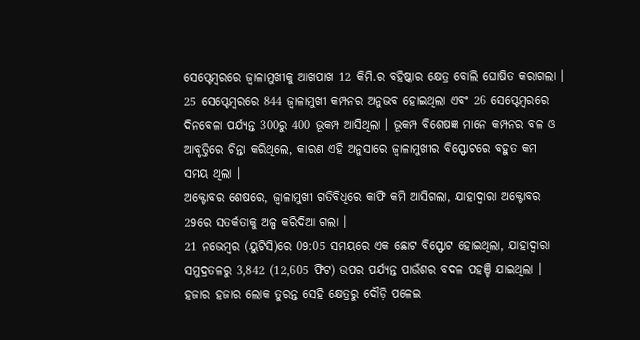ସେପ୍ଟେମ୍ବରରେ ଜ୍ୱାଳାମୁଖୀକୁ ଆଖପାଖ 12 କିମି.ର ବହିଷ୍କାର କ୍ଷେତ୍ର ବୋଲି ଘୋଷିତ କରାଗଲା ।
25 ସେପ୍ଟେମ୍ବରରେ 844 ଜ୍ୱାଳାମୁଖୀ କମ୍ପନର ଅନୁଭବ ହୋଇଥିଲା ଏବଂ 26 ସେପ୍ଟେମ୍ବରରେ ଦିନବେଳା ପର୍ଯ୍ୟନ୍ତ 300ରୁ 400 ଭୂକମ୍ପ ଆସିଥିଲା । ଭୂକମ୍ପ ବିଶେଷଜ୍ଞ ମାନେ କମ୍ପନର ବଳ ଓ ଆବୃତ୍ତିରେ ଚିନ୍ତା କରିଥିଲେ, କାରଣ ଏହି ଅନୁସାରେ ଜ୍ୱାଳାମୁଖୀର ବିସ୍ଫୋଟରେ ବହୁତ କମ ସମୟ ଥିଲା ।
ଅକ୍ଟୋବର ଶେଷରେ, ଜ୍ୱାଳାମୁଖୀ ଗତିବିଧିରେ କାଫି କମି ଆସିଗଲା, ଯାହାଦ୍ୱାରା ଅକ୍ଟୋବର 29ରେ ସତର୍କତାକୁ ଅଳ୍ପ କରିଦିଆ ଗଲା ।
21 ନଭେମ୍ବର (ୟୁଟିସି)ରେ 09:05 ସମୟରେ ଏକ ଛୋଟ ବିସ୍ଫୋଟ ହୋଇଥିଲା, ଯାହାଦ୍ୱାରା ସମୁଦ୍ରତଳରୁ 3,842 (12,605 ଫିଟ) ଉପର ପର୍ଯ୍ୟନ୍ତ ପାଉଁଶର ବଦଳ ପହଞ୍ଚି ଯାଇଥିଲା । ହଜାର ହଜାର ଲୋକ ତୁରନ୍ତ ସେହି କ୍ଷେତ୍ରରୁ ଦୌଡ଼ି ପଳେଇ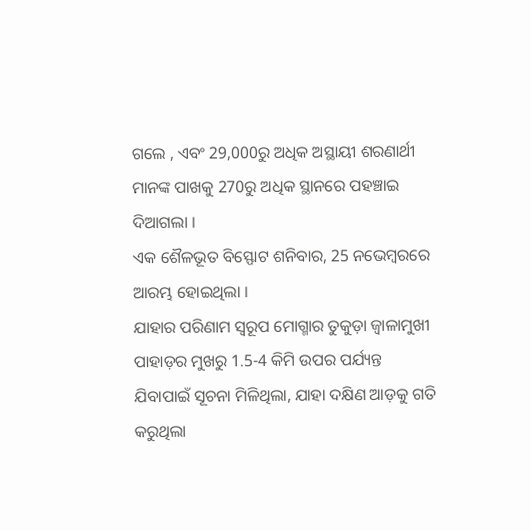ଗଲେ , ଏବଂ 29,000ରୁ ଅଧିକ ଅସ୍ଥାୟୀ ଶରଣାର୍ଥୀ ମାନଙ୍କ ପାଖକୁ 270ରୁ ଅଧିକ ସ୍ଥାନରେ ପହଞ୍ଚାଇ ଦିଆଗଲା ।
ଏକ ଶୈଳଭୂତ ବିସ୍ଫୋଟ ଶନିବାର, 25 ନଭେମ୍ବରରେ ଆରମ୍ଭ ହୋଇଥିଲା ।
ଯାହାର ପରିଣାମ ସ୍ୱରୂପ ମୋଗ୍ମାର ତୁକୁଡ଼ା ଜ୍ୱାଳାମୁଖୀ ପାହାଡ଼ର ମୁଖରୁ 1.5-4 କିମି ଉପର ପର୍ଯ୍ୟନ୍ତ ଯିବାପାଇଁ ସୂଚନା ମିଳିଥିଲା, ଯାହା ଦକ୍ଷିଣ ଆଡ଼କୁ ଗତି କରୁଥିଲା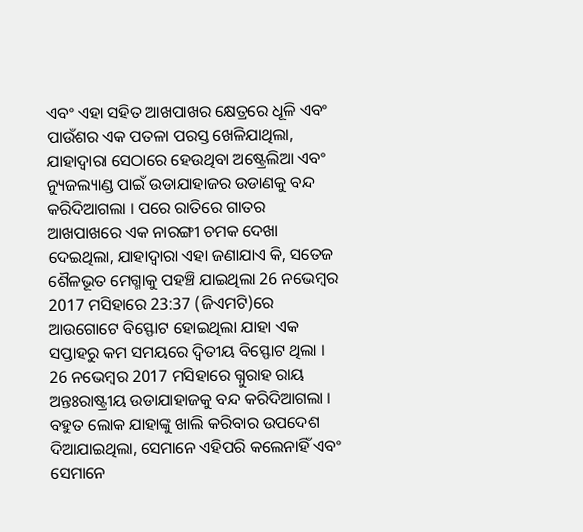ଏବଂ ଏହା ସହିତ ଆଖପାଖର କ୍ଷେତ୍ରରେ ଧୂଳି ଏବଂ ପାଉଁଶର ଏକ ପତଳା ପରସ୍ତ ଖେଳିଯାଥିଲା, ଯାହାଦ୍ୱାରା ସେଠାରେ ହେଉଥିବା ଅଷ୍ଟ୍ରେଲିଆ ଏବଂ ନ୍ୟୁଜଲ୍ୟାଣ୍ଡ ପାଇଁ ଉଡାଯାହାଜର ଉଡାଣକୁ ବନ୍ଦ କରିଦିଆଗଲା । ପରେ ରାତିରେ ଗାତର ଆଖପାଖରେ ଏକ ନାରଙ୍ଗୀ ଚମକ ଦେଖା ଦେଇଥିଲା, ଯାହାଦ୍ୱାରା ଏହା ଜଣାଯାଏ କି, ସତେଜ ଶୈଳଭୂତ ମେଗ୍ମାକୁ ପହଞ୍ଚି ଯାଇଥିଲା 26 ନଭେମ୍ବର 2017 ମସିହାରେ 23:37 (ଜିଏମଟି)ରେ ଆଉଗୋଟେ ବିସ୍ଫୋଟ ହୋଇଥିଲା ଯାହା ଏକ ସପ୍ତାହରୁ କମ ସମୟରେ ଦ୍ଵିତୀୟ ବିସ୍ଫୋଟ ଥିଲା ।
26 ନଭେମ୍ବର 2017 ମସିହାରେ ଗ୍ନୁରାହ ରାୟ ଅନ୍ତଃରାଷ୍ଟ୍ରୀୟ ଉଡାଯାହାଜକୁ ବନ୍ଦ କରିଦିଆଗଲା ।
ବହୁତ ଲୋକ ଯାହାଙ୍କୁ ଖାଲି କରିବାର ଉପଦେଶ ଦିଆଯାଇଥିଲା, ସେମାନେ ଏହିପରି କଲେନାହିଁ ଏବଂ ସେମାନେ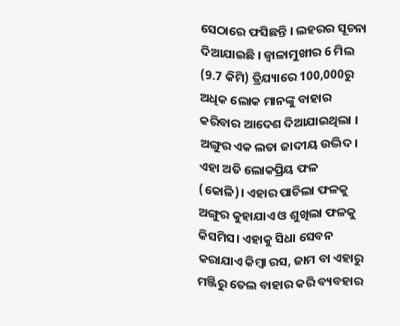ସେଠାରେ ଫସିଛନ୍ତି । ଲହରର ସୂଚନା ଦିଆଯାଇଛି । ଜ୍ୱାଳାମୁଖୀର 6 ମିଲ (9.7 କିମି) ତ୍ରିଯ୍ୟାରେ 100,000ରୁ ଅଧିକ ଲୋକ ମାନଙ୍କୁ ବାହାର କରିବାର ଆଦେଶ ଦିଆଯାଇଥିଲା ।
ଅଙ୍ଗୁର ଏକ ଲତା ଜାଦୀୟ ଉଦ୍ଭିଦ। ଏହା ଅତି ଲୋକପ୍ରିୟ ଫଳ (କୋଳି)। ଏହାର ପାଚିଲା ଫଳକୁ ଅଙ୍ଗୁର କୁହାଯାଏ ଓ ଶୁଖିଲା ଫଳକୁ କିସମିସ। ଏହାକୁ ସିଧା ସେବନ କରାଯାଏ କିମ୍ବା ରସ, ଜାମ ବା ଏହାରୁ ମଞ୍ଜିରୁ ତେଲ ବାହାର କରି ବ୍ୟବହାର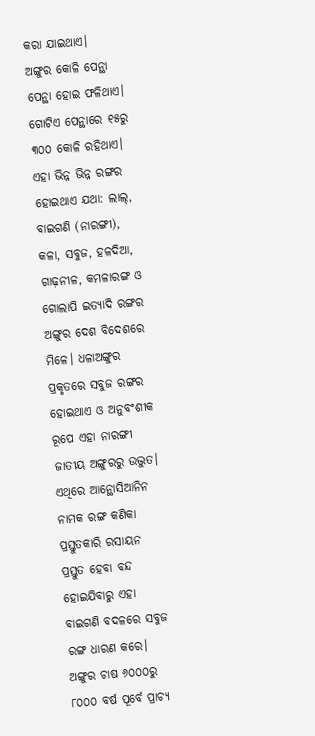କରା ଯାଇଥାଏ।
ଅଙ୍ଗୁର କୋଳି ପେନ୍ଥା ପେନ୍ଥା ହୋଇ ଫଳିଥାଏ। ଗୋଟିଏ ପେନ୍ଥାରେ ୧୫ରୁ ୩୦୦ କୋଳି ରହିଥାଏ। ଏହା ଭିନ୍ନ ଭିନ୍ନ ରଙ୍ଗର ହୋଇଥାଏ ଯଥା: ଲାଲ୍, ବାଇଗଣି (ନାରଙ୍ଗୀ), କଳା, ସବୁଜ, ହଳଦିଆ, ଗାଢ଼ନୀଳ, କମଳାରଙ୍ଗ ଓ ଗୋଲାପି ଇତ୍ୟାଦି ରଙ୍ଗର ଅଙ୍ଗୁର ଦେଶ ବିଦେଶରେ ମିଳେ। ଧଳାଅଙ୍ଗୁର ପ୍ରକୃତରେ ସବୁଜ ରଙ୍ଗର ହୋଇଥାଏ ଓ ଅନୁବଂଶୀକ ରୂପେ ଏହା ନାରଙ୍ଗୀ ଜାତୀୟ ଅଙ୍ଗୁରରୁ ଉଦ୍ଭୁତ। ଏଥିରେ ଆନ୍ଥୋସିଆନିନ ନାମକ ରଙ୍ଗ କଣିକା ପ୍ରସ୍ତୁତକାରି ରସାୟନ ପ୍ରସ୍ତୁତ ହେବା ବନ୍ଦ ହୋଇଯିବାରୁ ଏହା ବାଇଗଣି ବଦଳରେ ସବୁଜ ରଙ୍ଗ ଧାରଣ କରେ।
ଅଙ୍ଗୁର ଚାଷ ୬୦୦୦ରୁ ୮୦୦୦ ବର୍ଷ ପୂର୍ବେ ପ୍ରାଚ୍ୟ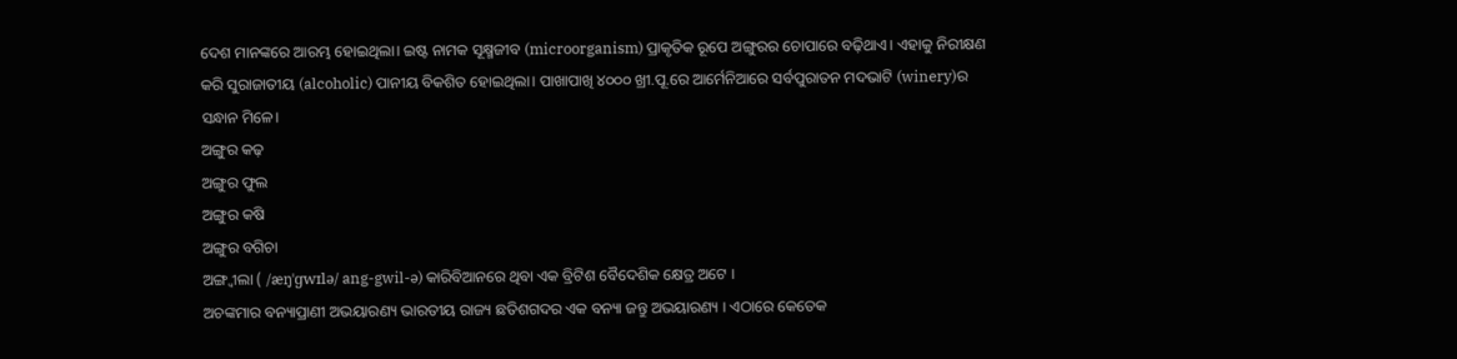ଦେଶ ମାନଙ୍କରେ ଆରମ୍ଭ ହୋଇଥିଲା। ଇଷ୍ଟ ନାମକ ସୂକ୍ଷ୍ମଜୀବ (microorganism) ପ୍ରାକୃତିକ ରୂପେ ଅଙ୍ଗୁରର ଚୋପାରେ ବଢ଼ିଥାଏ। ଏହାକୁ ନିରୀକ୍ଷଣ କରି ସୁରାଜାତୀୟ (alcoholic) ପାନୀୟ ବିକଶିତ ହୋଇଥିଲା। ପାଖାପାଖି ୪୦୦୦ ଖ୍ରୀ.ପୂ.ରେ ଆର୍ମେନିଆରେ ସର୍ବପୁରାତନ ମଦଭାଟି (winery)ର ସନ୍ଧାନ ମିଳେ।
ଅଙ୍ଗୁର କଢ଼
ଅଙ୍ଗୁର ଫୁଲ
ଅଙ୍ଗୁର କଷି
ଅଙ୍ଗୁର ବଗିଚା
ଅଙ୍ଗ୍ୱୀଲା ( /æŋˈɡwɪlə/ ang-gwil-ə) କାରିବିଆନରେ ଥିବା ଏକ ବ୍ରିଟିଶ ବୈଦେଶିକ କ୍ଷେତ୍ର ଅଟେ ।
ଅଚଙ୍କମାର ବନ୍ୟାପ୍ରାଣୀ ଅଭୟାରଣ୍ୟ ଭାରତୀୟ ରାଜ୍ୟ ଛତିଶଗଦର ଏକ ବନ୍ୟା ଜନ୍ତୁ ଅଭୟାରଣ୍ୟ । ଏଠାରେ କେତେକ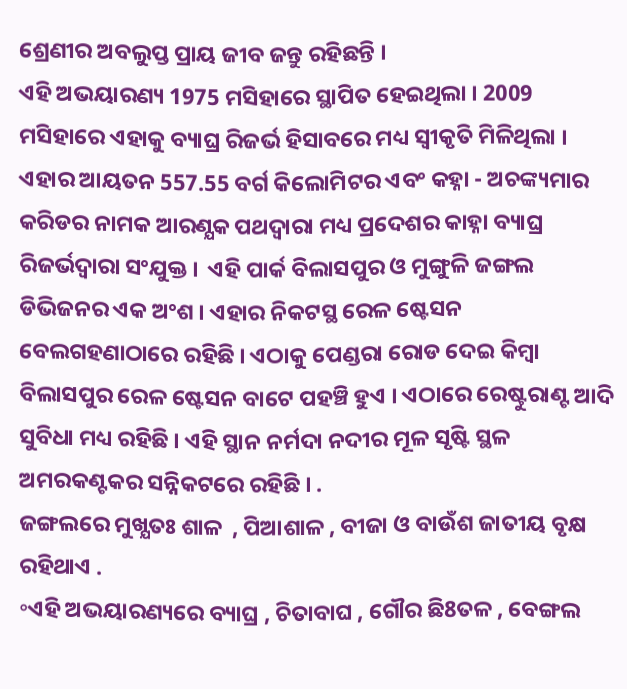ଶ୍ରେଣୀର ଅବଲୁପ୍ତ ପ୍ରାୟ ଜୀବ ଜନ୍ତୁ ରହିଛନ୍ତି ।
ଏହି ଅଭୟାରଣ୍ୟ 1975 ମସିହାରେ ସ୍ଥାପିତ ହେଇଥିଲା । 2009 ମସିହାରେ ଏହାକୁ ବ୍ୟାଘ୍ର ରିଜର୍ଭ ହିସାବରେ ମଧ୍ୟ ସ୍ବୀକୃତି ମିଳିଥିଲା । ଏହାର ଆୟତନ 557.55 ବର୍ଗ କିଲୋମିଟର ଏବଂ କହ୍ନା - ଅଚଙ୍କ୍ୟମାର କରିଡର ନାମକ ଆରଣ୍ଯକ ପଥଦ୍ଵାରା ମଧ୍ୟ ପ୍ରଦେଶର କାହ୍ନା ବ୍ୟାଘ୍ର ରିଜର୍ଭଦ୍ଵାରା ସଂଯୁକ୍ତ ।  ଏହି ପାର୍କ ବିଲାସପୁର ଓ ମୁଙ୍ଗୁଳି ଜଙ୍ଗଲ ଡିଭିଜନର ଏକ ଅଂଶ । ଏହାର ନିକଟସ୍ଥ ରେଳ ଷ୍ଟେସନ ବେଲଗହଣାଠାରେ ରହିଛି । ଏଠାକୁ ପେଣ୍ଡରା ରୋଡ ଦେଇ କିମ୍ବା ବିଲାସପୁର ରେଳ ଷ୍ଟେସନ ବାଟେ ପହଞ୍ଚି ହୁଏ । ଏଠାରେ ରେଷ୍ଟୁରାଣ୍ଟ ଆଦି ସୁବିଧା ମଧ୍ୟ ରହିଛି । ଏହି ସ୍ଥାନ ନର୍ମଦା ନଦୀର ମୂଳ ସୃଷ୍ଟି ସ୍ଥଳ  ଅମରକଣ୍ଟକର ସନ୍ନିକଟରେ ରହିଛି । .
ଜଙ୍ଗଲରେ ମୁଖ୍ଯତଃ ଶାଳ  , ପିଆଶାଳ , ବୀଜା ଓ ବାଉଁଶ ଜାତୀୟ ବୃକ୍ଷ ରହିଥାଏ .
॰ଏହି ଅଭୟାରଣ୍ୟରେ ବ୍ୟାଘ୍ର , ଚିତାବାଘ , ଗୌର ଛି8ତଳ , ବେଙ୍ଗଲ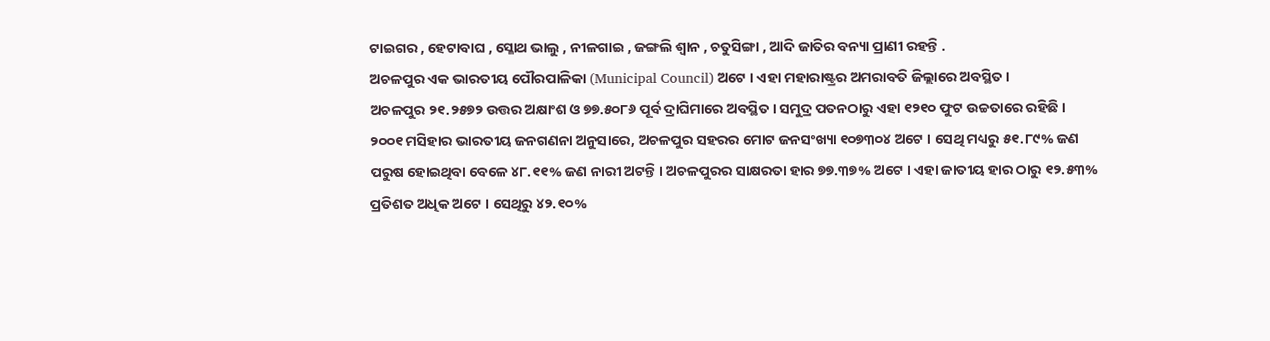ଟାଇଗର , ହେଟାବାଘ , ସ୍ଳୋଥ ଭାଲୁ , ନୀଳଗାଇ , ଜଙ୍ଗଲି ଶ୍ଵାନ , ଚତୁସିଙ୍ଗା , ଆଦି ଜାତିର ବନ୍ୟା ପ୍ରାଣୀ ରହନ୍ତି .
ଅଚଳପୁର ଏକ ଭାରତୀୟ ପୌରପାଳିକା (Municipal Council) ଅଟେ । ଏହା ମହାରାଷ୍ଟ୍ରର ଅମରାବତି ଜିଲ୍ଲାରେ ଅବସ୍ଥିତ ।
ଅଚଳପୁର ୨୧.୨୫୭୨ ଉତ୍ତର ଅକ୍ଷାଂଶ ଓ ୭୭.୫୦୮୬ ପୂର୍ବ ଦ୍ରାଘିମାରେ ଅବସ୍ଥିତ । ସମୁଦ୍ର ପତନଠାରୁ ଏହା ୧୨୧୦ ଫୁଟ ଉଚ୍ଚତାରେ ରହିଛି ।
୨୦୦୧ ମସିହାର ଭାରତୀୟ ଜନଗଣନା ଅନୁସାରେ, ଅଚଳପୁର ସହରର ମୋଟ ଜନସଂଖ୍ୟା ୧୦୭୩୦୪ ଅଟେ । ସେଥି ମଧ୍ୟରୁ ୫୧.୮୯% ଜଣ ପରୁଷ ହୋଇଥିବା ବେଳେ ୪୮.୧୧% ଜଣ ନାରୀ ଅଟନ୍ତି । ଅଚଳପୁରର ସାକ୍ଷରତା ହାର ୭୭.୩୭% ଅଟେ । ଏହା ଜାତୀୟ ହାର ଠାରୁ ୧୨.୫୩% ପ୍ରତିଶତ ଅଧିକ ଅଟେ । ସେଥିରୁ ୪୨.୧୦%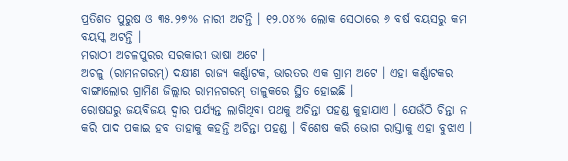ପ୍ରତିଶତ ପୁରୁଷ ଓ ୩୫.୨୭% ନାରୀ ଅଟନ୍ତି । ୧୨.୦୪% ଲୋକ ସେଠାରେ ୬ ବର୍ଷ ବୟସରୁ କମ ବୟସ୍କ ଅଟନ୍ତି ।
ମରାଠୀ ଅଚଳପୁରର ସରକାରୀ ଭାଷା ଅଟେ ।
ଅଚଳୁ (ରାମନଗରମ୍) ଦକ୍ଷୀଣ ରାଜ୍ୟ କର୍ଣ୍ଣାଟକ, ଭାରତର ଏକ ଗ୍ରାମ ଅଟେ । ଏହା କର୍ଣ୍ଣାଟକର ବାଙ୍ଗାଲୋର ଗ୍ରାମିଣ ଜିଲ୍ଲାର ରାମନଗରମ୍ ତାଳୁକରେ ସ୍ଥିତ ହୋଇଛି ।
ରୋଷଘରୁ ଜୟବିଜୟ ଦ୍ଵାର ପର୍ଯ୍ୟନ୍ତ ଲାଗିଥିବା ପଥକୁ ଅଚିନ୍ତା ପହଣ୍ଡ କୁହାଯାଏ । ଯେଉଁଠି ଚିନ୍ତା ନ କରି ପାଦ ପକାଇ ହବ ତାହାକୁ କହନ୍ତି ଅଚିନ୍ତା ପହଣ୍ଡ । ବିଶେଷ କରି ଭୋଗ ରାସ୍ତାକୁ ଏହା ବୁଝାଏ ।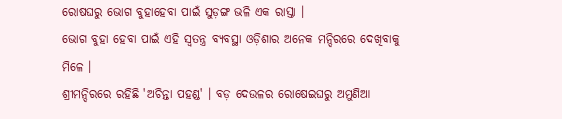ରୋଷଘରୁ ଭୋଗ ବୁହାହେବା ପାଇଁ ସୁଡ଼ଙ୍ଗ ଭଳି ଏକ ରାସ୍ତା ।
ଭୋଗ ବୁହା ହେବା ପାଇଁ ଏହି ସ୍ଵତନ୍ତ୍ର ବ୍ୟବସ୍ଥା ଓଡ଼ିଶାର ଅନେକ ମନ୍ଦିରରେ ଦେଖିବାକୁ ମିଳେ ।
ଶ୍ରୀମନ୍ଦିରରେ ରହିଛି 'ଅଚିନ୍ତା ପହଣ୍ଡ' । ବଡ଼ ଦେଉଳର ରୋଷେଇଘରୁ ଅମୁଣିଆ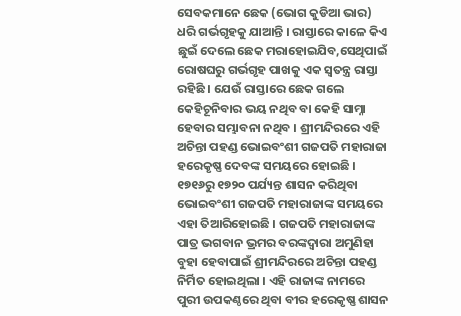ସେବକମାନେ ଛେକ (ଭୋଗ କୁଡିଆ ଭାର) ଧରି ଗର୍ଭଗୃହକୁ ଯାଆନ୍ତି । ରାସ୍ତାରେ କାଳେ କିଏ ଛୁଇଁ ଦେଲେ ଛେକ ମରାହୋଇଯିବ,ସେଥିପାଇଁ ରୋଷଘରୁ ଗର୍ଭଗୃହ ପାଖକୁ ଏକ ସ୍ଵତନ୍ତ୍ର ରାସ୍ତା ରହିଛି । ଯେଉଁ ରାସ୍ତାରେ ଛେକ ଗଲେ କେହିଚୂନିବାର ଭୟ ନଥିବ ବା କେହି ସାମ୍ନା ହେବାର ସମ୍ଭାବନା ନଥିବ । ଶ୍ରୀମନ୍ଦିରରେ ଏହି ଅଚିନ୍ତା ପହଣ୍ଡ ଭୋଇବଂଶୀ ଗଜପତି ମହାରାଜା ହରେକୃଷ୍ଣ ଦେବଙ୍କ ସମୟରେ ହୋଇଛି । ୧୭୧୬ରୁ ୧୭୨୦ ପର୍ଯ୍ୟନ୍ତ ଶାସନ କରିଥିବା ଭୋଇବଂଶୀ ଗଜପତି ମହାରାଜାଙ୍କ ସମୟରେ ଏହା ତିଆରିହୋଇଛି । ଗଜପତି ମହାରାଜାଙ୍କ ପାତ୍ର ଭଗବାନ ଭ୍ରମର ବରଙ୍କଦ୍ଵାରା ଅମୁଣିହା ବୁହା ହେବାପାଇଁ ଶ୍ରୀମନ୍ଦିରରେ ଅଚିନ୍ତା ପହଣ୍ଡ ନିର୍ମିତ ହୋଇଥିଲା । ଏହି ରାଜାଙ୍କ ନାମରେ ପୁରୀ ଉପକଣ୍ଠରେ ଥିବା ବୀର ହରେକୃଷ୍ଣ ଶାସନ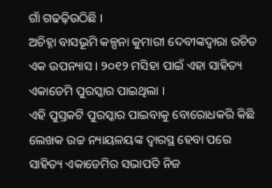ଗାଁ ଗଢଢ଼ିଉଠିଛି ।
ଅଚିହ୍ନା ବାସଭୂମି କଳ୍ପନା କୁମାରୀ ଦେବୀଙ୍କଦ୍ଵାରା ରଚିତ ଏକ ଉପନ୍ୟାସ । ୨୦୧୨ ମସିହା ପାଇଁ ଏହା ସାହିତ୍ୟ ଏକାଡେମି ପୁରସ୍କାର ପାଇଥିଲା ।
ଏହି ପୁସ୍ତକଟି ପୁରସ୍କାର ପାଇବାକୁ ବୋରୋଧକରି କିଛି ଲେଖକ ଉଚ୍ଚ ନ୍ୟାୟଳୟଙ୍କ ଦ୍ଵାରସ୍ଥ ହେବା ପରେ ସାହିତ୍ୟ ଏକାଡେମିର ସଭାପତି ନିଜ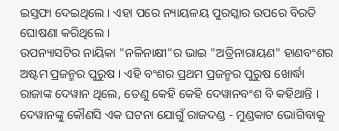ଇସ୍ତଫା ଦେଇଥିଲେ । ଏହା ପରେ ନ୍ୟାୟଳୟ ପୁରସ୍କାର ଉପରେ ବିରତି ଘୋଷଣା କରିଥିଲେ ।
ଉପନ୍ୟାସଟିର ନାୟିକା "ନଳିନାକ୍ଷୀ"ର ଭାଇ "ଅତ୍ରିନାରାୟଣ" ହାଣବଂଶର ଅଷ୍ଟମ ପ୍ରଜନ୍ମର ପୁରୁଷ । ଏହି ବଂଶର ପ୍ରଥମ ପ୍ରଜନ୍ମର ପୁରୁଷ ଖୋର୍ଦ୍ଧା ରାଜାଙ୍କ ଦେୱାନ ଥିଲେ, ତେଣୁ କେହି କେହି ଦେୱାନବଂଶ ବି କହିଥାନ୍ତି । ଦେୱାନଙ୍କୁ କୌଣସି ଏକ ଘଟନା ଯୋଗୁଁ ରାଜଦଣ୍ଡ - ମୁଣ୍ଡକାଟ ଭୋଗିବାକୁ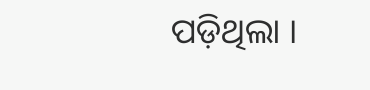ପଡ଼ିଥିଲା ।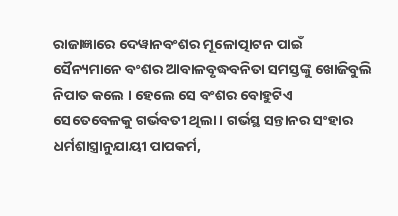ରାଜାଜ୍ଞାରେ ଦେୱାନବଂଶର ମୂଳୋତ୍ପାଟନ ପାଇଁ ସୈନ୍ୟମାନେ ବଂଶର ଆବାଳବୃଦ୍ଧବନିତା ସମସ୍ତଙ୍କୁ ଖୋଜିବୁଲି ନିପାତ କଲେ । ହେଲେ ସେ ବଂଶର ବୋହୁଟିଏ ସେତେବେଳକୁ ଗର୍ଭବତୀ ଥିଲା । ଗର୍ଭସ୍ଥ ସନ୍ତାନର ସଂହାର ଧର୍ମଶାସ୍ତ୍ରାନୁଯାୟୀ ପାପକର୍ମ,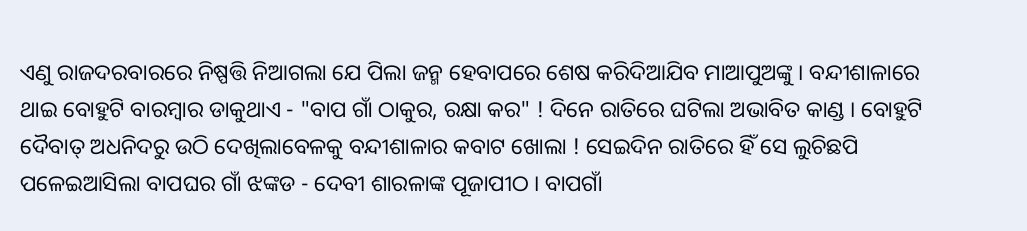ଏଣୁ ରାଜଦରବାରରେ ନିଷ୍ପତ୍ତି ନିଆଗଲା ଯେ ପିଲା ଜନ୍ମ ହେବାପରେ ଶେଷ କରିଦିଆଯିବ ମାଆପୁଅଙ୍କୁ । ବନ୍ଦୀଶାଳାରେ ଥାଇ ବୋହୁଟି ବାରମ୍ବାର ଡାକୁଥାଏ - "ବାପ ଗାଁ ଠାକୁର, ରକ୍ଷା କର" ! ଦିନେ ରାତିରେ ଘଟିଲା ଅଭାବିତ କାଣ୍ଡ । ବୋହୁଟି ଦୈବାତ୍ ଅଧନିଦରୁ ଉଠି ଦେଖିଲାବେଳକୁ ବନ୍ଦୀଶାଳାର କବାଟ ଖୋଲା ! ସେଇଦିନ ରାତିରେ ହିଁ ସେ ଲୁଚିଛପି ପଳେଇଆସିଲା ବାପଘର ଗାଁ ଝଙ୍କଡ - ଦେବୀ ଶାରଳାଙ୍କ ପୂଜାପୀଠ । ବାପଗାଁ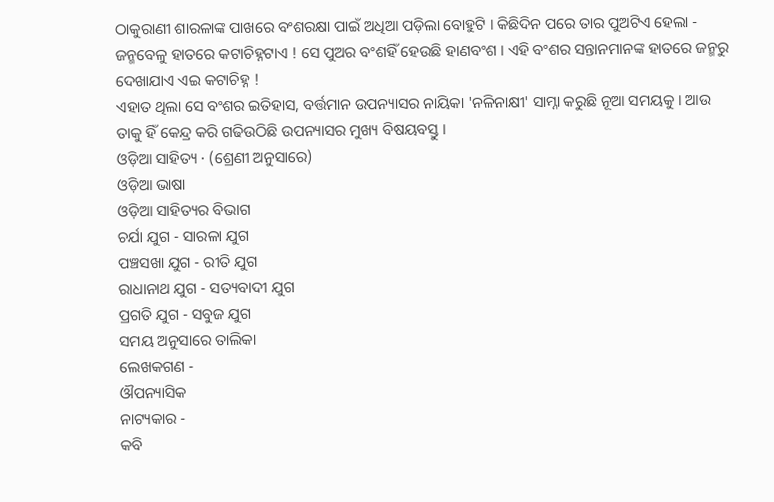ଠାକୁରାଣୀ ଶାରଳାଙ୍କ ପାଖରେ ବଂଶରକ୍ଷା ପାଇଁ ଅଧିଆ ପଡ଼ିଲା ବୋହୁଟି । କିଛିଦିନ ପରେ ତାର ପୁଅଟିଏ ହେଲା - ଜନ୍ମବେଳୁ ହାତରେ କଟାଚିହ୍ନଟାଏ ! ସେ ପୁଅର ବଂଶହିଁ ହେଉଛି ହାଣବଂଶ । ଏହି ବଂଶର ସନ୍ତାନମାନଙ୍କ ହାତରେ ଜନ୍ମରୁ ଦେଖାଯାଏ ଏଇ କଟାଚିହ୍ନ !
ଏହାତ ଥିଲା ସେ ବଂଶର ଇତିହାସ, ବର୍ତ୍ତମାନ ଉପନ୍ୟାସର ନାୟିକା 'ନଳିନାକ୍ଷୀ' ସାମ୍ନା କରୁଛି ନୂଆ ସମୟକୁ । ଆଉ ତାକୁ ହିଁ କେନ୍ଦ୍ର କରି ଗଢିଉଠିଛି ଉପନ୍ୟାସର ମୁଖ୍ୟ ବିଷୟବସ୍ତୁ ।
ଓଡ଼ିଆ ସାହିତ୍ୟ · (ଶ୍ରେଣୀ ଅନୁସାରେ)
ଓଡ଼ିଆ ଭାଷା
ଓଡ଼ିଆ ସାହିତ୍ୟର ବିଭାଗ
ଚର୍ଯା ଯୁଗ - ସାରଳା ଯୁଗ
ପଞ୍ଚସଖା ଯୁଗ - ରୀତି ଯୁଗ
ରାଧାନାଥ ଯୁଗ - ସତ୍ୟବାଦୀ ଯୁଗ
ପ୍ରଗତି ଯୁଗ - ସବୁଜ ଯୁଗ
ସମୟ ଅନୁସାରେ ତାଲିକା
ଲେଖକଗଣ -
ଔପନ୍ୟାସିକ
ନାଟ୍ୟକାର -
କବି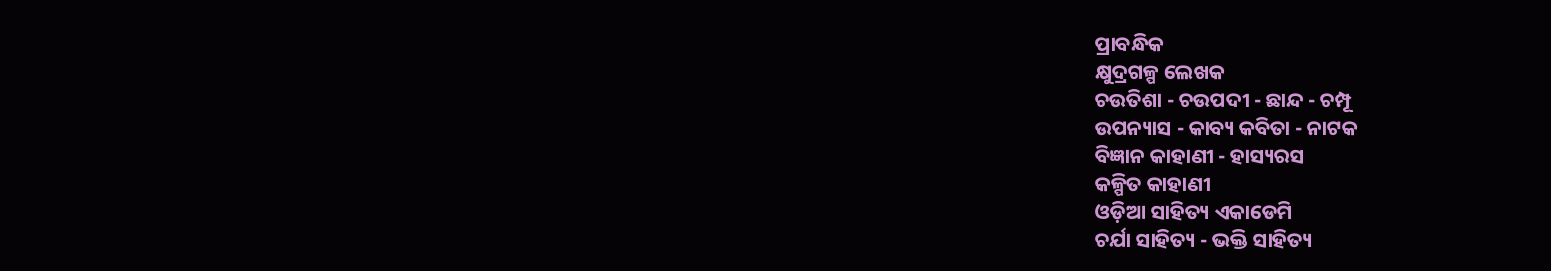ପ୍ରାବନ୍ଧିକ
କ୍ଷୁଦ୍ରଗଳ୍ପ ଲେଖକ
ଚଉତିଶା - ଚଉପଦୀ - ଛାନ୍ଦ - ଚମ୍ପୂ
ଉପନ୍ୟାସ - କାବ୍ୟ କବିତା - ନାଟକ
ବିଜ୍ଞାନ କାହାଣୀ - ହାସ୍ୟରସ
କଳ୍ପିତ କାହାଣୀ
ଓଡ଼ିଆ ସାହିତ୍ୟ ଏକାଡେମି
ଚର୍ଯା ସାହିତ୍ୟ - ଭକ୍ତି ସାହିତ୍ୟ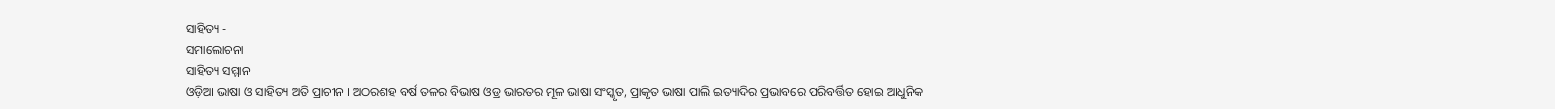ସାହିତ୍ୟ -
ସମାଲୋଚନା
ସାହିତ୍ୟ ସମ୍ମାନ
ଓଡ଼ିଆ ଭାଷା ଓ ସାହିତ୍ୟ ଅତି ପ୍ରାଚୀନ । ଅଠରଶହ ବର୍ଷ ତଳର ବିଭାଷ ଓଡ୍ର ଭାରତର ମୂଳ ଭାଷା ସଂସ୍କୃତ, ପ୍ରାକୃତ ଭାଷା ପାଲି ଇତ୍ୟାଦିର ପ୍ରଭାବରେ ପରିବର୍ତ୍ତିତ ହୋଇ ଆଧୁନିକ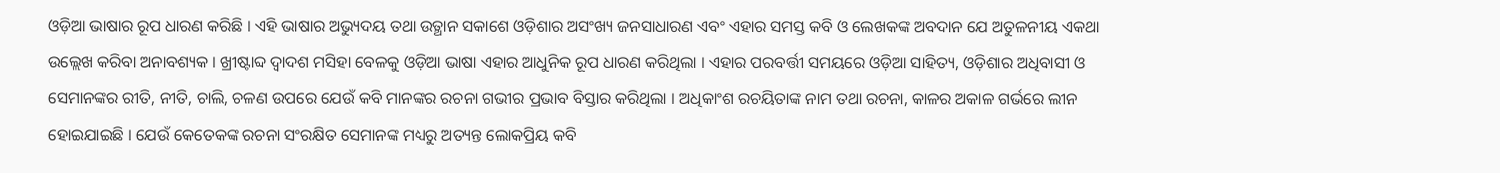ଓଡ଼ିଆ ଭାଷାର ରୂପ ଧାରଣ କରିଛି । ଏହି ଭାଷାର ଅଭ୍ୟୁଦୟ ତଥା ଉତ୍ଥାନ ସକାଶେ ଓଡ଼ିଶାର ଅସଂଖ୍ୟ ଜନସାଧାରଣ ଏବଂ ଏହାର ସମସ୍ତ କବି ଓ ଲେଖକଙ୍କ ଅବଦାନ ଯେ ଅତୁଳନୀୟ ଏକଥା ଉଲ୍ଲେଖ କରିବା ଅନାବଶ୍ୟକ । ଖ୍ରୀଷ୍ଟାବ୍ଦ ଦ୍ଵାଦଶ ମସିହା ବେଳକୁ ଓଡ଼ିଆ ଭାଷା ଏହାର ଆଧୁନିକ ରୂପ ଧାରଣ କରିଥିଲା । ଏହାର ପରବର୍ତ୍ତୀ ସମୟରେ ଓଡ଼ିଆ ସାହିତ୍ୟ, ଓଡ଼ିଶାର ଅଧିବାସୀ ଓ ସେମାନଙ୍କର ରୀତି, ନୀତି, ଚାଲି, ଚଳଣ ଉପରେ ଯେଉଁ କବି ମାନଙ୍କର ରଚନା ଗଭୀର ପ୍ରଭାବ ବିସ୍ତାର କରିଥିଲା । ଅଧିକାଂଶ ରଚୟିତାଙ୍କ ନାମ ତଥା ରଚନା, କାଳର ଅକାଳ ଗର୍ଭରେ ଲୀନ ହୋଇଯାଇଛି । ଯେଉଁ କେତେକଙ୍କ ରଚନା ସଂରକ୍ଷିତ ସେମାନଙ୍କ ମଧ୍ୟରୁ ଅତ୍ୟନ୍ତ ଲୋକପ୍ରିୟ କବି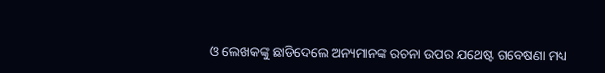ଓ ଲେଖକଙ୍କୁ ଛାଡିଦେଲେ ଅନ୍ୟମାନଙ୍କ ରଚନା ଉପର ଯଥେଷ୍ଟ ଗବେଷଣା ମଧ୍ୟ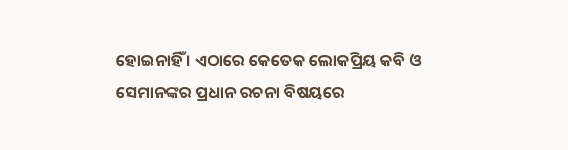ହୋଇନାହିଁ । ଏଠାରେ କେତେକ ଲୋକପ୍ରିୟ କବି ଓ ସେମାନଙ୍କର ପ୍ରଧାନ ରଚନା ବିଷୟରେ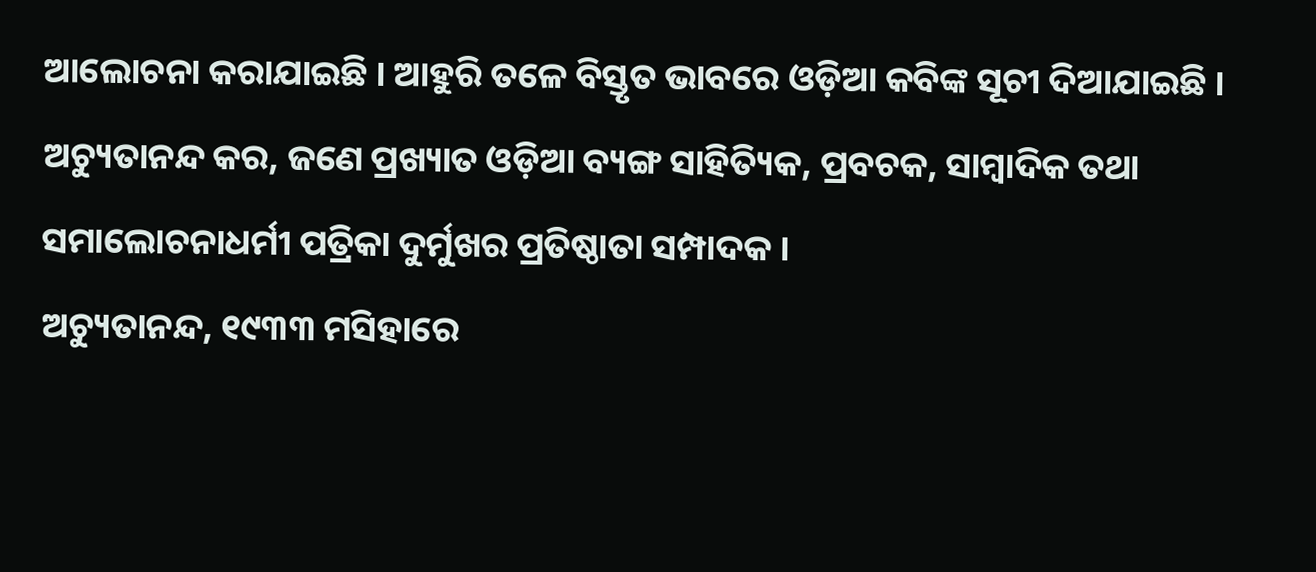ଆଲୋଚନା କରାଯାଇଛି । ଆହୁରି ତଳେ ବିସ୍ତୃତ ଭାବରେ ଓଡ଼ିଆ କବିଙ୍କ ସୂଚୀ ଦିଆଯାଇଛି ।
ଅଚ୍ୟୁତାନନ୍ଦ କର, ଜଣେ ପ୍ରଖ୍ୟାତ ଓଡ଼ିଆ ବ୍ୟଙ୍ଗ ସାହିତ୍ୟିକ, ପ୍ରବଚକ, ସାମ୍ବାଦିକ ତଥା ସମାଲୋଚନାଧର୍ମୀ ପତ୍ରିକା ଦୁର୍ମୁଖର ପ୍ରତିଷ୍ଠାତା ସମ୍ପାଦକ ।
ଅଚ୍ୟୁତାନନ୍ଦ, ୧୯୩୩ ମସିହାରେ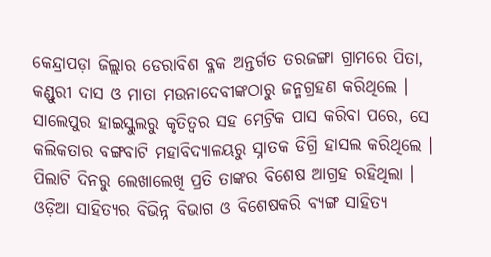କେନ୍ଦ୍ରାପଡ଼ା ଜିଲ୍ଲାର ଡେରାବିଶ ବ୍ଳକ ଅନ୍ତର୍ଗତ ତରଜଙ୍ଗା ଗ୍ରାମରେ ପିତା, କଣ୍ଡୁରୀ ଦାସ ଓ ମାତା ମଉନାଦେବୀଙ୍କଠାରୁ ଜନ୍ମଗ୍ରହଣ କରିଥିଲେ । ସାଲେପୁର ହାଇସ୍କୁଲରୁ କୃତିତ୍ଵର ସହ ମେଟ୍ରିକ ପାସ କରିବା ପରେ, ସେ କଲିକତାର ବଙ୍ଗବାଟି ମହାବିଦ୍ୟାଳୟରୁ ସ୍ନାତକ ଡିଗ୍ରି ହାସଲ କରିଥିଲେ । ପିଲାଟି ଦିନରୁ ଲେଖାଲେଖି ପ୍ରତି ତାଙ୍କର ବିଶେଷ ଆଗ୍ରହ ରହିଥିଲା ।
ଓଡ଼ିଆ ସାହିତ୍ୟର ବିଭିନ୍ନ ବିଭାଗ ଓ ବିଶେଷକରି ବ୍ୟଙ୍ଗ ସାହିତ୍ୟ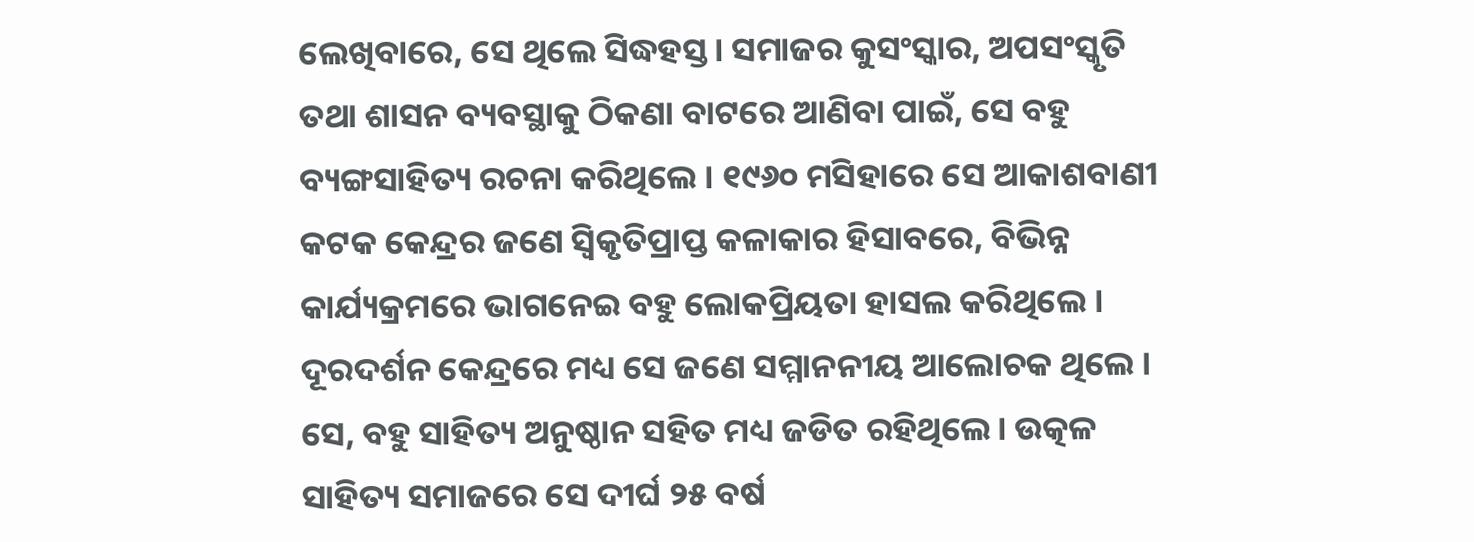ଲେଖିବାରେ, ସେ ଥିଲେ ସିଦ୍ଧହସ୍ତ। ସମାଜର କୁସଂସ୍କାର, ଅପସଂସ୍କୃତି ତଥା ଶାସନ ବ୍ୟବସ୍ଥାକୁ ଠିକଣା ବାଟରେ ଆଣିବା ପାଇଁ, ସେ ବହୁ ବ୍ୟଙ୍ଗସାହିତ୍ୟ ରଚନା କରିଥିଲେ । ୧୯୬୦ ମସିହାରେ ସେ ଆକାଶବାଣୀ କଟକ କେନ୍ଦ୍ରର ଜଣେ ସ୍ଵିକୃତିପ୍ରାପ୍ତ କଳାକାର ହିସାବରେ, ବିଭିନ୍ନ କାର୍ଯ୍ୟକ୍ରମରେ ଭାଗନେଇ ବହୁ ଲୋକପ୍ରିୟତା ହାସଲ କରିଥିଲେ । ଦୂରଦର୍ଶନ କେନ୍ଦ୍ରରେ ମଧ୍ୟ ସେ ଜଣେ ସମ୍ମାନନୀୟ ଆଲୋଚକ ଥିଲେ । ସେ, ବହୁ ସାହିତ୍ୟ ଅନୁଷ୍ଠାନ ସହିତ ମଧ୍ୟ ଜଡିତ ରହିଥିଲେ। ଉତ୍କଳ ସାହିତ୍ୟ ସମାଜରେ ସେ ଦୀର୍ଘ ୨୫ ବର୍ଷ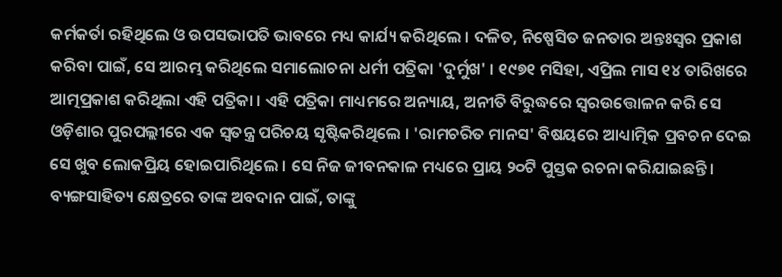କର୍ମକର୍ତା ରହିଥିଲେ ଓ ଉପସଭାପତି ଭାବରେ ମଧ୍ୟ କାର୍ଯ୍ୟ କରିଥିଲେ । ଦଳିତ, ନିଷ୍ପେସିତ ଜନତାର ଅନ୍ତଃସ୍ଵର ପ୍ରକାଶ କରିବା ପାଇଁ, ସେ ଆରମ୍ଭ କରିଥିଲେ ସମାଲୋଚନା ଧର୍ମୀ ପତ୍ରିକା 'ଦୁର୍ମୁଖ' । ୧୯୭୧ ମସିହା, ଏପ୍ରିଲ ମାସ ୧୪ ତାରିଖରେ ଆତ୍ମପ୍ରକାଶ କରିଥିଲା ଏହି ପତ୍ରିକା । ଏହି ପତ୍ରିକା ମାଧ୍ୟମରେ ଅନ୍ୟାୟ, ଅନୀତି ବିରୁଦ୍ଧରେ ସ୍ଵରଉତ୍ତୋଳନ କରି ସେ ଓଡ଼ିଶାର ପୁରପଲ୍ଲୀରେ ଏକ ସ୍ଵତନ୍ତ୍ର ପରିଚୟ ସୃଷ୍ଟିକରିଥିଲେ । 'ରାମଚରିତ ମାନସ' ବିଷୟରେ ଆଧ୍ୟାତ୍ମିକ ପ୍ରବଚନ ଦେଇ ସେ ଖୁବ ଲୋକପ୍ରିୟ ହୋଇପାରିଥିଲେ । ସେ ନିଜ ଜୀବନକାଳ ମଧ୍ୟରେ ପ୍ରାୟ ୨୦ଟି ପୁସ୍ତକ ରଚନା କରିଯାଇଛନ୍ତି। ବ୍ୟଙ୍ଗସାହିତ୍ୟ କ୍ଷେତ୍ରରେ ତାଙ୍କ ଅବଦାନ ପାଇଁ, ତାଙ୍କୁ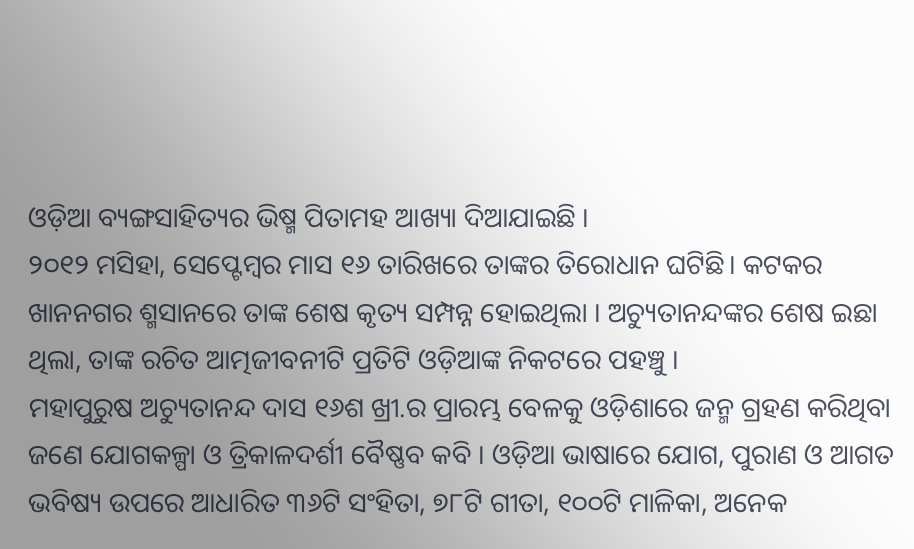ଓଡ଼ିଆ ବ୍ୟଙ୍ଗସାହିତ୍ୟର ଭିଷ୍ମ ପିତାମହ ଆଖ୍ୟା ଦିଆଯାଇଛି ।
୨୦୧୨ ମସିହା, ସେପ୍ଟେମ୍ବର ମାସ ୧୬ ତାରିଖରେ ତାଙ୍କର ତିରୋଧାନ ଘଟିଛି। କଟକର ଖାନନଗର ଶ୍ମସାନରେ ତାଙ୍କ ଶେଷ କୃତ୍ୟ ସମ୍ପନ୍ନ ହୋଇଥିଲା । ଅଚ୍ୟୁତାନନ୍ଦଙ୍କର ଶେଷ ଇଛା ଥିଲା, ତାଙ୍କ ରଚିତ ଆତ୍ମଜୀବନୀଟି ପ୍ରତିଟି ଓଡ଼ିଆଙ୍କ ନିକଟରେ ପହଞ୍ଚୁ ।
ମହାପୁରୁଷ ଅଚ୍ୟୁତାନନ୍ଦ ଦାସ ୧୬ଶ ଖ୍ରୀ.ର ପ୍ରାରମ୍ଭ ବେଳକୁ ଓଡ଼ିଶାରେ ଜନ୍ମ ଗ୍ରହଣ କରିଥିବା ଜଣେ ଯୋଗକଳ୍ପା ଓ ତ୍ରିକାଳଦର୍ଶୀ ବୈଷ୍ଣବ କବି । ଓଡ଼ିଆ ଭାଷାରେ ଯୋଗ, ପୁରାଣ ଓ ଆଗତ ଭବିଷ୍ୟ ଉପରେ ଆଧାରିତ ୩୬ଟି ସଂହିତା, ୭୮ଟି ଗୀତା, ୧୦୦ଟି ମାଳିକା, ଅନେକ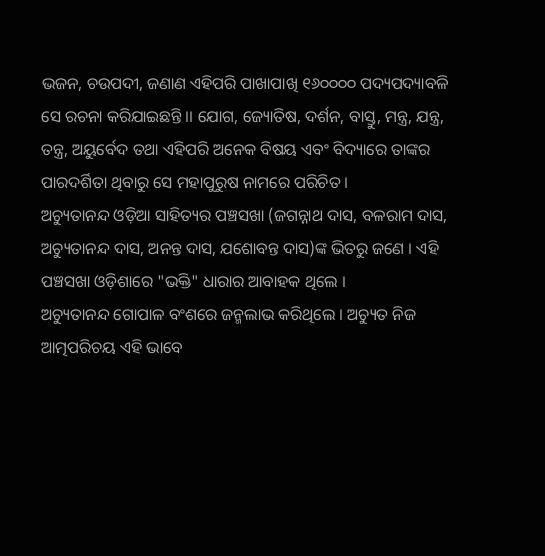ଭଜନ, ଚଉପଦୀ, ଜଣାଣ ଏହିପରି ପାଖାପାଖି ୧୬୦୦୦୦ ପଦ୍ୟପଦ୍ୟାବଳି ସେ ରଚନା କରିଯାଇଛନ୍ତି ।। ଯୋଗ, ଜ୍ୟୋତିଷ, ଦର୍ଶନ, ବାସ୍ତୁ, ମନ୍ତ୍ର, ଯନ୍ତ୍ର, ତନ୍ତ୍ର, ଅୟୁର୍ବେଦ ତଥା ଏହିପରି ଅନେକ ବିଷୟ ଏବଂ ବିଦ୍ୟାରେ ତାଙ୍କର ପାରଦର୍ଶିତା ଥିବାରୁ ସେ ମହାପୁରୁଷ ନାମରେ ପରିଚିତ ।
ଅଚ୍ୟୁତାନନ୍ଦ ଓଡ଼ିଆ ସାହିତ୍ୟର ପଞ୍ଚସଖା (ଜଗନ୍ନାଥ ଦାସ, ବଳରାମ ଦାସ, ଅଚ୍ୟୁତାନନ୍ଦ ଦାସ, ଅନନ୍ତ ଦାସ, ଯଶୋବନ୍ତ ଦାସ)ଙ୍କ ଭିତରୁ ଜଣେ । ଏହି ପଞ୍ଚସଖା ଓଡ଼ିଶାରେ "ଭକ୍ତି" ଧାରାର ଆବାହକ ଥିଲେ ।
ଅଚ୍ୟୁତାନନ୍ଦ ଗୋପାଳ ବଂଶରେ ଜନ୍ମଲାଭ କରିଥିଲେ । ଅଚ୍ୟୁତ ନିଜ ଆତ୍ମପରିଚୟ ଏହି ଭାବେ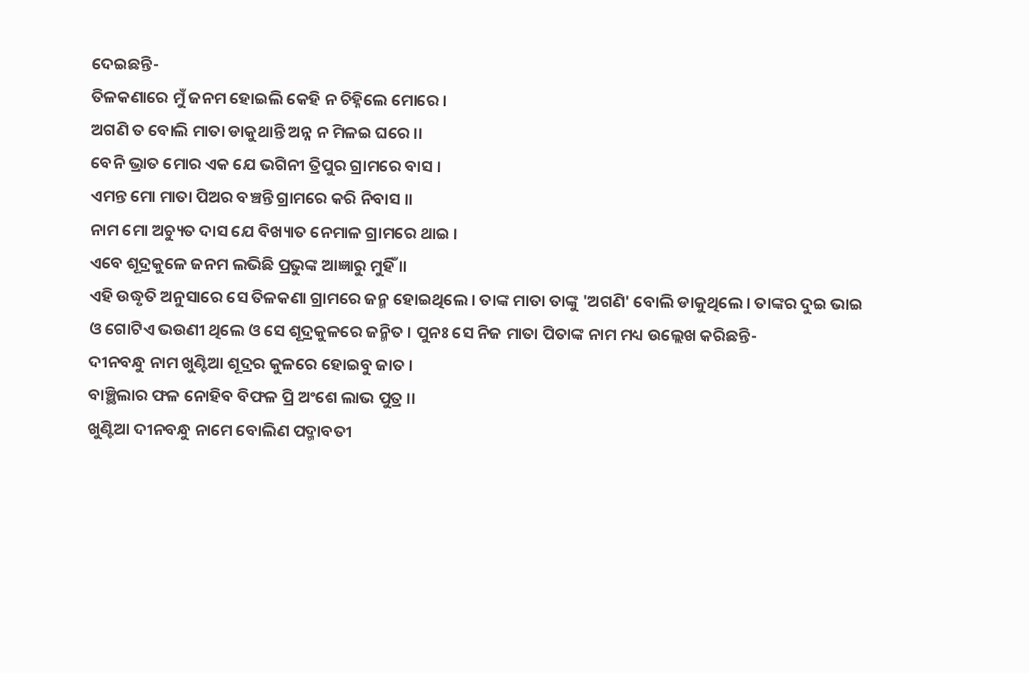ଦେଇଛନ୍ତି-
ତିଳକଣାରେ ମୁଁ ଜନମ ହୋଇଲି କେହି ନ ଚିହ୍ନିଲେ ମୋରେ ।
ଅଗଣି ତ ବୋଲି ମାତା ଡାକୁଥାନ୍ତି ଅନ୍ନ ନ ମିଳଇ ଘରେ ।।
ବେନି ଭ୍ରାତ ମୋର ଏକ ଯେ ଭଗିନୀ ତ୍ରିପୁର ଗ୍ରାମରେ ବାସ ।
ଏମନ୍ତ ମୋ ମାତା ପିଅର ବଞ୍ଚନ୍ତି ଗ୍ରାମରେ କରି ନିବାସ ।।
ନାମ ମୋ ଅଚ୍ୟୁତ ଦାସ ଯେ ବିଖ୍ୟାତ ନେମାଳ ଗ୍ରାମରେ ଥାଇ ।
ଏବେ ଶୂଦ୍ରକୁଳେ ଜନମ ଲଭିଛି ପ୍ରଭୁଙ୍କ ଆଜ୍ଞାରୁ ମୁହିଁ ।।
ଏହି ଉଦ୍ଧୃତି ଅନୁସାରେ ସେ ତିଳକଣା ଗ୍ରାମରେ ଜନ୍ମ ହୋଇଥିଲେ । ତାଙ୍କ ମାତା ତାଙ୍କୁ 'ଅଗଣି' ବୋଲି ଡାକୁଥିଲେ । ତାଙ୍କର ଦୁଇ ଭାଇ ଓ ଗୋଟିଏ ଭଉଣୀ ଥିଲେ ଓ ସେ ଶୂଦ୍ରକୁଳରେ ଜନ୍ମିତ । ପୁନଃ ସେ ନିଜ ମାତା ପିତାଙ୍କ ନାମ ମଧ୍ୟ ଉଲ୍ଲେଖ କରିଛନ୍ତି-
ଦୀନବନ୍ଧୁ ନାମ ଖୁଣ୍ଟିଆ ଶୂଦ୍ରର କୁଳରେ ହୋଇବୁ ଜାତ ।
ବାଞ୍ଛିଲାର ଫଳ ନୋହିବ ବିଫଳ ପ୍ରି ଅଂଶେ ଲାଭ ପୁତ୍ର ।।
ଖୁଣ୍ଟିଆ ଦୀନବନ୍ଧୁ ନାମେ ବୋଲିଣ ପଦ୍ମାବତୀ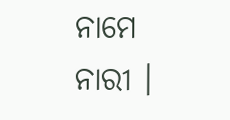ନାମେ ନାରୀ ।